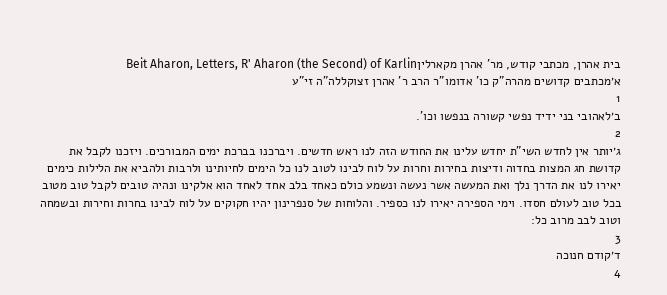בית אהרן, מכתבי קודש, מר' אהרן מקארליןBeit Aharon, Letters, R' Aharon (the Second) of Karlin
א׳מכתבים קדושים מהרה"ק כו' אדומו"ר הרב ר' אהרן זצוקללה"ה זי"ע
1
ב׳לאהובי בני ידיד נפשי קשורה בנפשו וכו'.
2
ג׳יותר אין לחדש השי"ת יחדש עלינו את החודש הזה לנו ראש חדשים. ויברכנו בברכת ימים המבורכים. ויזכנו לקבל את קדושת חג המצות בחדוה ודיצות בחירות וחרות על לוח לבינו לטוב לנו כל הימים לחיותינו ולרבות ולהביא את הלילות כימים יאירו לנו את הדרך נלך ואת המעשה אשר נעשה ונשמע כולם כאחד בלב אחד לאחד הוא אלקינו ונהיה טובים לקבל טוב מטוב בכל טוב לעולם חסדו. וימי הספירה יאירו לנו כספיר. והלוחות של סנפרינון יהיו חקוקים על לוח לבינו בחרות וחירות ובשמחה וטוב לבב מרוב כל:
3
ד׳קודם חנוכה
4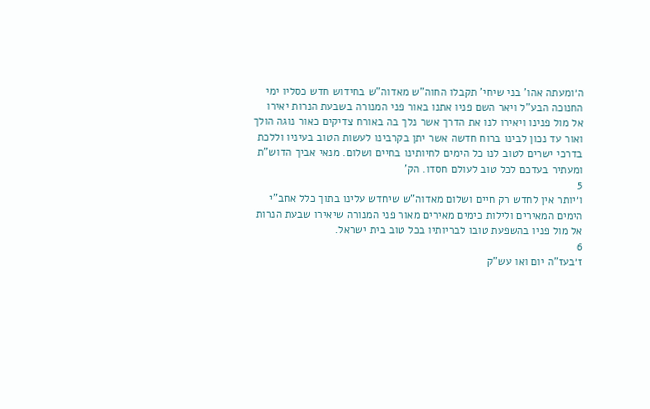ה׳ומעתה אהו' בני שיחי' תקבלו החוה"ש מאדוה"ש בחידוש חדש כסליו ימי החנוכה הבע"ל ויאר השם פניו אתנו באור פני המנורה בשבעת הנרות יאירו אל מול פנינו ויאירו לנו את הדרך אשר נלך בה באורח צדיקים כאור נוגה הולך ואור עד נכון לבינו ברוח חדשה אשר יתן בקרבינו לעשות הטוב בעיניו וללכת בדרכי ישרים לטוב לנו כל הימים לחיותינו בחיים ושלום. מנאי אביך הדוש"ת ומעתיר בעדכם לכל טוב לעולם חסדו. הק'
5
ו׳יותר אין לחדש רק חיים ושלום מאדוה"ש שיחדש עלינו בתוך כלל אחב"י הימים המאירים ולילות כימים מאירים מאור פני המנורה שיאירו שבעת הנרות אל מול פניו בהשפעת טובו לבריותיו בכל טוב בית ישראל.
6
ז׳בעז"ה יום ואו עש"ק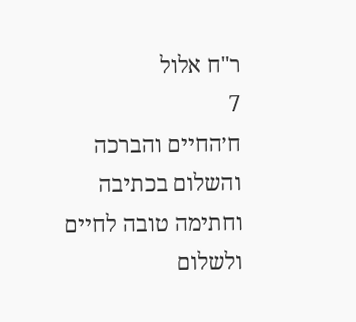ר"ח אלול
7
ח׳החיים והברכה והשלום בכתיבה וחתימה טובה לחיים ולשלום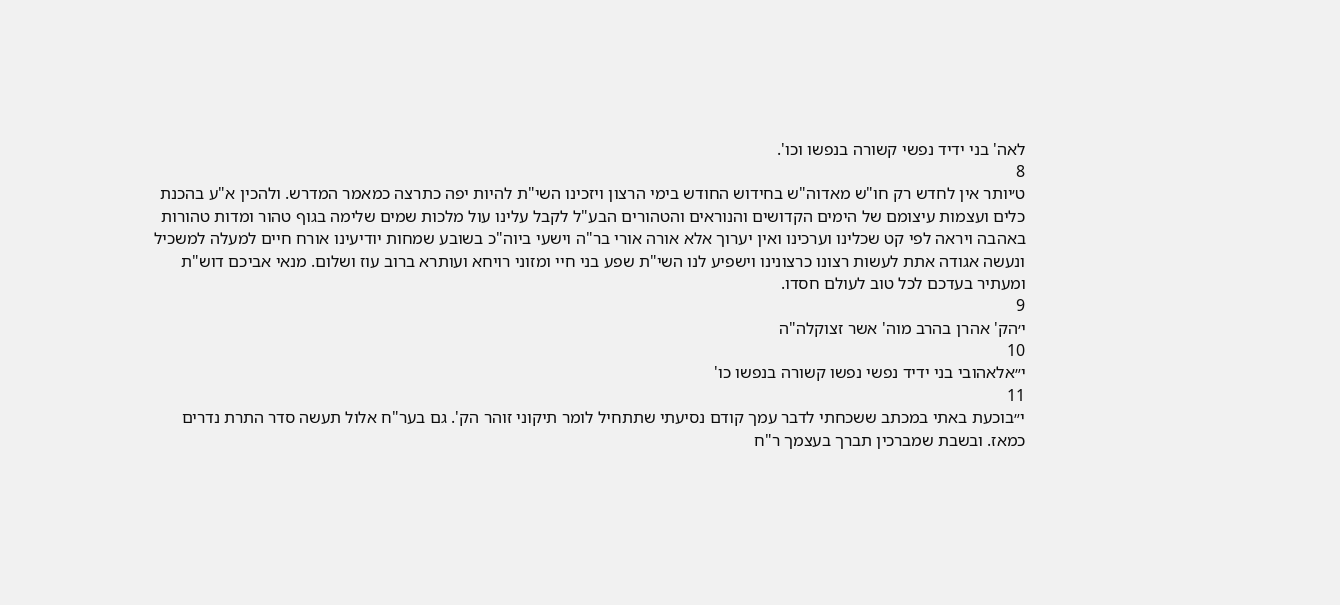לאה' בני ידיד נפשי קשורה בנפשו וכו'.
8
ט׳יותר אין לחדש רק חו"ש מאדוה"ש בחידוש החודש בימי הרצון ויזכינו השי"ת להיות יפה כתרצה כמאמר המדרש. ולהכין א"ע בהכנת כלים ועצמות עיצומם של הימים הקדושים והנוראים והטהורים הבע"ל לקבל עלינו עול מלכות שמים שלימה בגוף טהור ומדות טהורות באהבה ויראה לפי קט שכלינו וערכינו ואין יערוך אלא אורה אורי בר"ה וישעי ביוה"כ בשובע שמחות יודיעינו אורח חיים למעלה למשכיל ונעשה אגודה אתת לעשות רצונו כרצונינו וישפיע לנו השי"ת שפע בני חיי ומזוני רויחא ועותרא ברוב עוז ושלום. מנאי אביכם דוש"ת ומעתיר בעדכם לכל טוב לעולם חסדו.
9
י׳הק' אהרן בהרב מוה' אשר זצוקלה"ה
10
י״אלאהובי בני ידיד נפשי נפשו קשורה בנפשו כו'
11
י״בוכעת באתי במכתב ששכחתי לדבר עמך קודם נסיעתי שתתחיל לומר תיקוני זוהר הק'. גם בער"ח אלול תעשה סדר התרת נדרים כמאז. ובשבת שמברכין תברך בעצמך ר"ח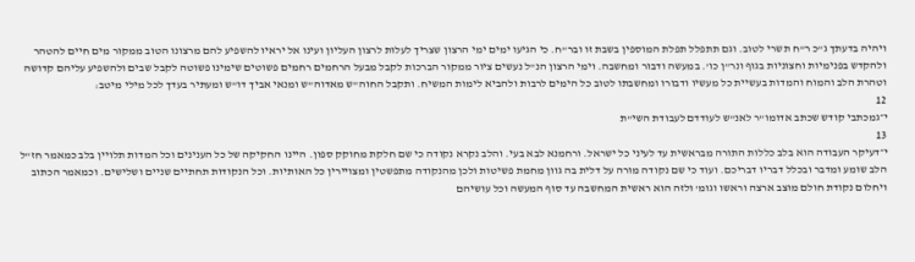ויהיה בדעתך ג"כ ר"ח תשרי לטוב. וגם תתפלל תפלת המוספין בשבת זו ובר"ח. כי הגיעו ימים ימי הרצון שצריך לעלות לרצון העליון ועינו אל יראיו להשפיע להם מרצונו הטוב ממקור מים חיים להטהר ולהקדש בפנימיות וחצוניות בגוף ונר"ן כו'. במעשה ודבור ומחשבה. וימי הרצון הנ"ל נעשים ציור ממקור הברכות לקבל מבעל הרחמים רחמים פשוטים שימינו פשוטה לקבל שבים ולהשפיע עליהם קדושה וטהרת הלב והמוח והמדות בעשיית כל מעשיו ודבורו ומחשבתו לטוב כל הימים לרבות ולהביא לימות המשיח. ותקבל החוה"ש מאדוה"ש ומנאי אביך דו"ש ומעתיר בעדך לכל מילי מיטב:
12
י״גמכתבי קודש שכתב אדומו"ר לאנ"ש לעודדם לעבודת השי"ת
13
י״דעיקר העבודה הוא בלב כללות התורה מבראשית עד לעיני כל ישראל. ורחמנא לבא בעי. והלב נקרא נקודה כי שם חלקת מחוקק ספון. היינו החקיקה של כל הענינים וכל המדות תלויין בלב כמאמר חז"ל הלב שומע ומדבר ובכלל דבריו דבריכם. ועוד כי שם נקודה מורה על דלית בה גוון מחמת פשיטות ולכן מהנקודה מתפשטין ומצויירין כל האותיות. וכל הנקודות תחתיים שניים ושלישים. וכמאמר הכתוב ויחלום נקודת חולם מוצב ארצה וראשו וגומ' ולזה הוא ראשית המחשבה עד סוף המעשה וכל עושיהם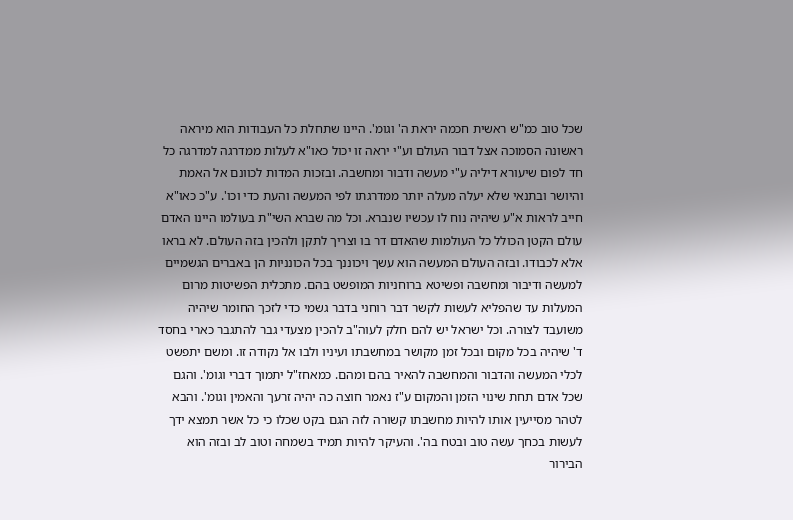שכל טוב כמ"ש ראשית חכמה יראת ה' וגומ'. היינו שתחלת כל העבודות הוא מיראה ראשונה הסמוכה אצל דבור העולם וע"י יראה זו יכול כאו"א לעלות ממדרגה למדרגה כל חד לפום שיעורא דיליה ע"י מעשה ודבור ומחשבה. ובזכות המדות לכוונם אל האמת והיושר ובתנאי שלא יעלה מעלה יותר ממדרגתו לפי המעשה והעת כדי וכו'. ע"כ כאו"א חייב לראות א"ע שיהיה נוח לו עכשיו שנברא. וכל מה שברא השי"ת בעולמו היינו האדם עולם הקטן הכולל כל העולמות שהאדם דר בו וצריך לתקן ולהכין בזה העולם. לא בראו אלא לכבודו. ובזה העולם המעשה הוא עשך ויכוננך בכל הכונניות הן באברים הגשמיים למעשה ודיבור ומחשבה ופשיטא ברוחניות המופשט בהם. מתכלית הפשיטות מרום המעלות עד שהפליא לעשות לקשר דבר רוחני בדבר גשמי כדי לזכך החומר שיהיה משועבד לצורה. וכל ישראל יש להם חלק לעוה"ב להכין מצעדי גבר להתגבר כארי בחסד ד' שיהיה בכל מקום ובכל זמן מקושר במחשבתו ועיניו ולבו אל נקודה זו. ומשם יתפשט לכלי המעשה והדבור והמחשבה להאיר בהם ומהם. כמאחז"ל יתמוך דברי וגומ'. והגם שכל אדם תחת שינוי הזמן והמקום ע"ז נאמר חוצה כה יהיה זרעך והאמין וגומ'. והבא לטהר מסייעין אותו להיות מחשבתו קשורה לזה הגם בקט שכלו כי כל אשר תמצא ידך לעשות בכחך עשה טוב ובטח בה'. והעיקר להיות תמיד בשמחה וטוב לב ובזה הוא הבירור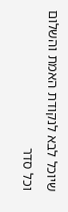שיוכל לבא לנקודת האמת והשלום וכל סדר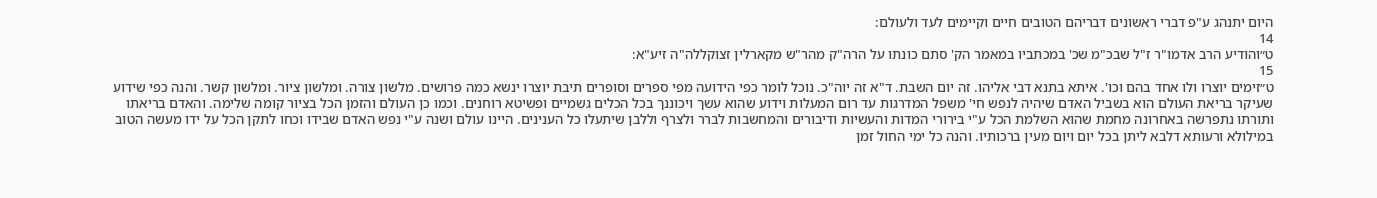היום יתנהג ע"פ דברי ראשונים דבריהם הטובים חיים וקיימים לעד ולעולם:
14
ט״והודיע הרב אדמו"ר ז"ל שבכ"מ שכ' במכתביו במאמר הק' סתם כונתו על הרה"ק מהר"ש מקארלין זצוקללה"ה זיע"א:
15
ט״זימים יוצרו ולו אחד בהם וכו'. איתא בתנא דבי אליהו. זה יום השבת. ד"א זה יוה"כ. נוכל לומר כפי הידועה מפי ספרים וסופרים תיבת יוצרו ינשא כמה פרושים. מלשון צורה. ומלשון ציור. ומלשון קשר. והנה כפי שידוע שעיקר בריאת העולם הוא בשביל האדם שיהיה לנפש חי' משפל המדרגות עד רום המעלות וידוע שהוא עשך ויכוננך בכל הכלים גשמיים ופשיטא רוחנים. וכמו כן העולם והזמן הכל בציור קומה שלימה. והאדם בריאתו ותורתו נתפרשה באחרונה מחמת שהוא השלמת הכל ע"י בירורי המדות והעשיות ודיבורים והמחשבות לברר ולצרף וללבן שיתעלו כל הענינים. היינו עולם ושנה ע"י נפש האדם שבידו וכחו לתקן הכל על ידו מעשה הטוב במילולא ורעותא דלבא ליתן בכל יום ויום מעין ברכותיו. והנה כל ימי החול זמן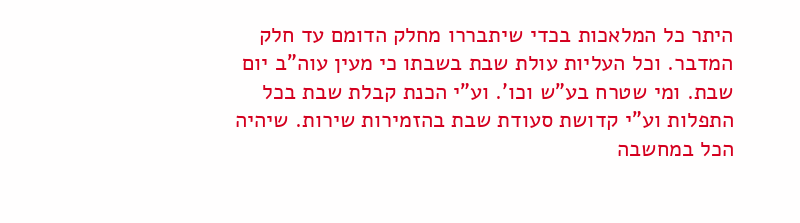היתר כל המלאכות בכדי שיתבררו מחלק הדומם עד חלק המדבר. וכל העליות עולת שבת בשבתו כי מעין עוה"ב יום שבת. ומי שטרח בע"ש וכו'. וע"י הכנת קבלת שבת בכל התפלות וע"י קדושת סעודת שבת בהזמירות שירות. שיהיה הכל במחשבה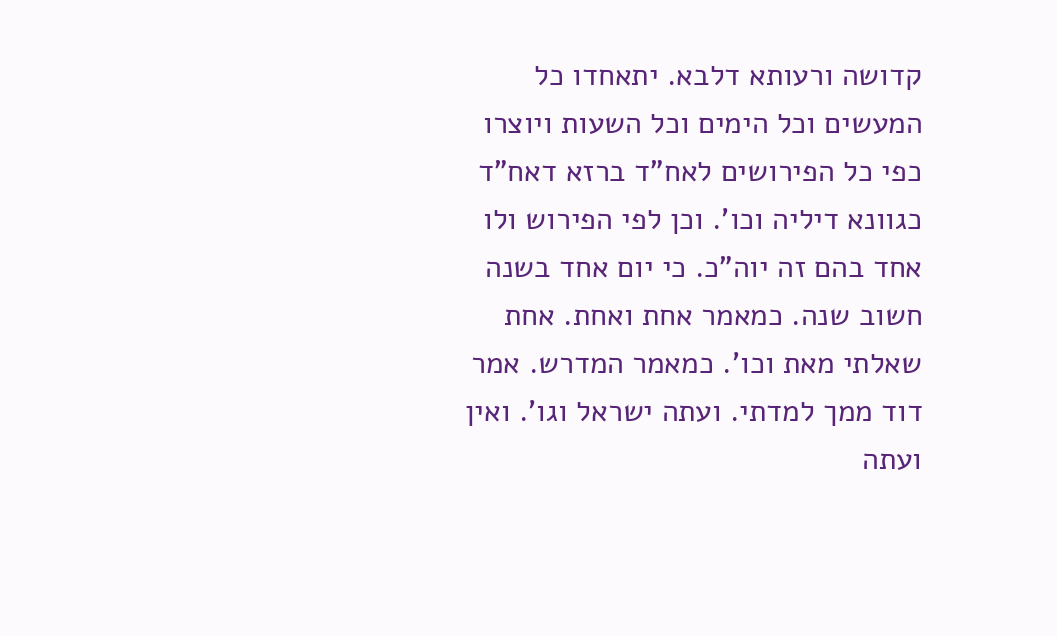קדושה ורעותא דלבא. יתאחדו כל המעשים וכל הימים וכל השעות ויוצרו כפי כל הפירושים לאח"ד ברזא דאח"ד כגוונא דיליה וכו'. וכן לפי הפירוש ולו אחד בהם זה יוה"כ. כי יום אחד בשנה חשוב שנה. כמאמר אחת ואחת. אחת שאלתי מאת וכו'. כמאמר המדרש. אמר דוד ממך למדתי. ועתה ישראל וגו'. ואין ועתה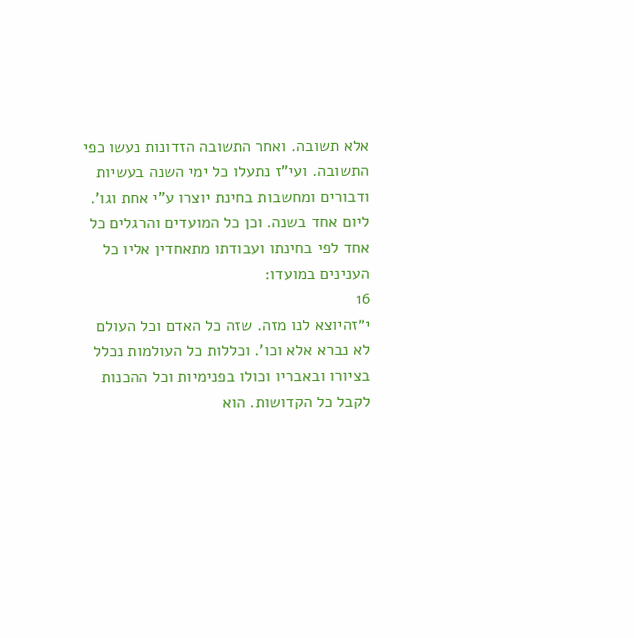אלא תשובה. ואחר התשובה הזדונות נעשו כפי התשובה. ועי"ז נתעלו כל ימי השנה בעשיות ודבורים ומחשבות בחינת יוצרו ע"י אחת וגו'. ליום אחד בשנה. וכן כל המועדים והרגלים כל אחד לפי בחינתו ועבודתו מתאחדין אליו כל הענינים במועדו:
16
י״זהיוצא לנו מזה. שזה כל האדם וכל העולם לא נברא אלא וכו'. וכללות כל העולמות נכלל בציורו ובאבריו וכולו בפנימיות וכל ההכנות לקבל כל הקדושות. הוא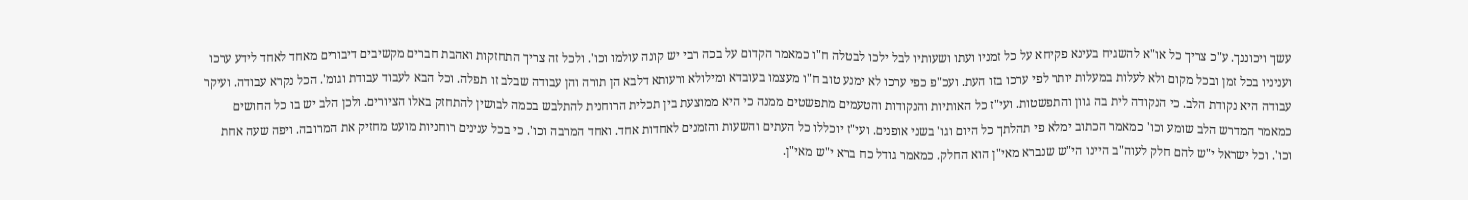עשך ויכוננך. ע"כ צריך כל או"א להשגיח בעינא פקיחא על כל זמניו ועתו ושעותיו לבל ילכו לבטלה ח"ו כמאמר הקדום על בכה רבי יש קונה עולמו וכו'. ולכל זה צריך התחזקות ואהבת חברים מקשיבים דיבורים מאחד לאחד לידע ערכו ועניניו בכל זמן ובכל מקום ולא לעלות במעלות יותר לפי ערכו בזו העת. ועכ"פ כפי ערכו לא ימנע טוב ח"ו מעצמו בעובדא ומילולא ורעותא דלבא הן תורה והן עבודה שבלב זו תפלה. וכל הבא לעבוד עבודת וגומ'. הכל נקרא עבודה. ועיקר עבודה היא נקודת הלב. כי הנקודה לית בה גוון והתפשטות. ועי"ז כל האותיות והנקודות והטעמים מתפשטים ממנה כי היא ממוצעת בין תכלית הרוחנית להתלבש בכמה לבושין להתחזק באלו הציורים. ולכן הלב יש בו כל החושים כמאמר המדרש הלב שומע וכו' כמאמר הכתוב ימלא פי תהלתך כל היום וגו' בשני אופנים. ועי"ז יוכללו כל העתים והשעות והזמנים לאחדות אחד. ואחד המרבה וכו'. כי בכל ענינים רוחניות מועט מחזיק את המרובה. ויפה שעה אחת וכו'. וכל ישראל י"ש להם חלק לעוה"ב היינו הי"ש שנברא מאי"ן הוא החלק. כמאמר גודל כח ברא י"ש מאי"ן.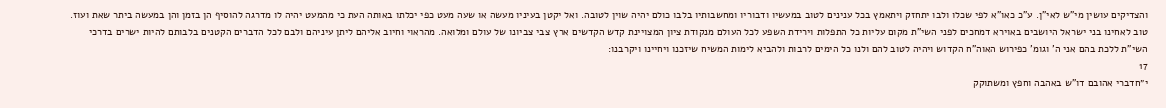והצדיקים עושין מי"ש לאי"ן. ע"כ כאו"א לפי שכלו ולבו יתחזק ויתאמץ בכל ענינים לטוב במעשיו ודבוריו ומחשבותיו בלבו כולם יהיה שוין לטובה. ואל יקטן בעיניו מעשה או שעה מעט כפי יכלתו באותה העת כי מהמעט יהיה לו מדרגה להוסיף הן בזמן והן במעשה ביתר שאת ועוז. טוב לאחינו בני ישראל היושבים באוירא דמחכים לפני השי"ת מקום עליות כל התפלות וירידת השפע לכל העולם מנקודת ציון המצויינת קדש הקדשים ארץ צבי צביונו של עולם ומלואה. מהראוי וחיוב אליהם ליתן עיניהם ולבם לכל הדברים הקטנים בלבותם להיות ישרים בדרכי השי"ת ללכת בהם אני ה' וגומ' כפירוש האוה"ח הקדוש ויהיה לטוב להם ולנו כל הימים לרבות ולהביא לימות המשיח שיזכנו ויחיינו ויקרבנו:
17
י״חדברי אהובם דו"ש באהבה וחפץ ומשתוקק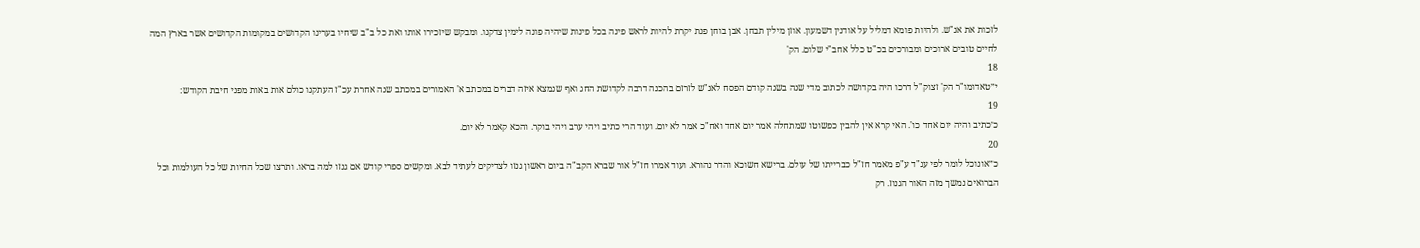לזכות את אנ"ש. ולהיות פומא דמליל על אודנין דשמעון. אוזן מילין תבחן. אבן בוחן פנת יקרת להיות לראש פינה בכל פינות שיהיה פונה לימין צדקנו. ומבקש שיזכירו אותו ואת כל ב"ב שיחיו בערינו הקדושים במקומות הקדושים אשר בארץ המה לחיים טובים ארוכים ומבורכים בכ"ט כלל אחב"י שלום. הק'
18
י״טאדומו"ר הק' זצוק"ל דרכו היה בקדושה לכתוב מדי שנה בשנה קודם הפסח לאנ"ש לזרזם בהכנה דרבה לקדושת החג ואף שנמצא איזה דברים במכתב א' האמורים במכתב שנה אחרת עכ"ז העתקנו כולם אות באות מפני חיבת הקודש:
19
כ׳כתיב והיה יום אחד כו'. האי קרא אין להבין כפשוטו שמתחלה אמר יום אחד ואח"כ אמר לא יום. ועוד הרי כתיב ויהי ערב ויהי בוקר. והכא קאמר לא יום.
20
כ״אונוכל לומר לפי ענ"ד ע"פ מאמר חז"ל כברייתו של עולם. ברישא חשוכא והדר נהורא. ועוד אמרו חז"ל אור שברא הקב"ה ביום ראשון גנזו לצדיקים לעתיד לבא. ומקשים ספרי קודש אם גנזו למה בראו. ותרצו שכל החיות של כל העולמות וכל הברואים נמשך מזה האור הגנוז. רק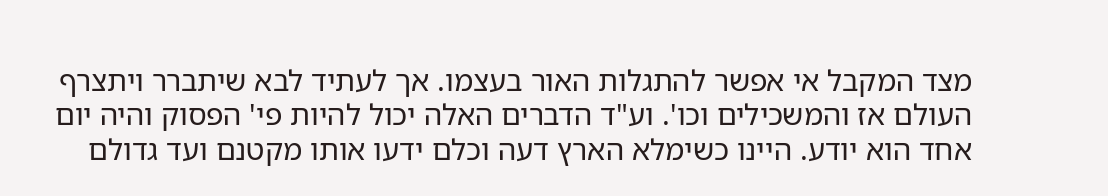מצד המקבל אי אפשר להתגלות האור בעצמו. אך לעתיד לבא שיתברר ויתצרף העולם אז והמשכילים וכו'. וע"ד הדברים האלה יכול להיות פי' הפסוק והיה יום אחד הוא יודע. היינו כשימלא הארץ דעה וכלם ידעו אותו מקטנם ועד גדולם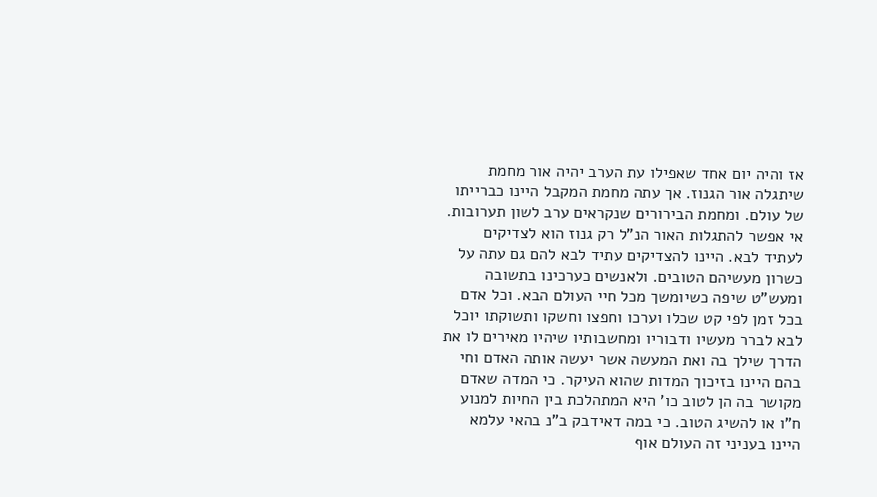אז והיה יום אחד שאפילו עת הערב יהיה אור מחמת שיתגלה אור הגנוז. אך עתה מחמת המקבל היינו כברייתו של עולם. ומחמת הבירורים שנקראים ערב לשון תערובות. אי אפשר להתגלות האור הנ"ל רק גנוז הוא לצדיקים לעתיד לבא. היינו להצדיקים עתיד לבא להם גם עתה על כשרון מעשיהם הטובים. ולאנשים כערכינו בתשובה ומעש"ט שיפה כשיומשך מכל חיי העולם הבא. וכל אדם בכל זמן לפי קט שכלו וערכו וחפצו וחשקו ותשוקתו יוכל לבא לברר מעשיו ודבוריו ומחשבותיו שיהיו מאירים לו את הדרך שילך בה ואת המעשה אשר יעשה אותה האדם וחי בהם היינו בזיכוך המדות שהוא העיקר. כי המדה שאדם מקושר בה הן לטוב כו' היא המתהלכת בין החיות למנוע ח"ו או להשיג הטוב. כי במה דאידבק ב"נ בהאי עלמא היינו בעניני זה העולם אוף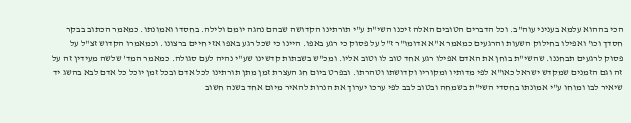הכי בההוא עלמא בעניני עוה"ב. וכל הדברים הטובים האלה זיכנו השי"ת ע"י תורתינו הקדושה שבהם נהגה יומם ולילה. בחסדו ואמונתו. כמאמר הכתוב בבקר חסדך וכו' ואפילו בחילוק השעות והרגעים כמאמר א"א אדומו"ר ז"ל על פסוק כי רגע באפו. היינו כי שכל רגע באפו אזי חיים ברצונו. וכמאמרו הקדוש זצ"ל על פסוק לרגעים תבחננו. שהשי"ת בוחן את האדם אפילו רגע אחד טוב לו וטוב אליו. ומכ"ש בשבתות קדשינו שע"י נהיה לעם סגולה. כמאמר המד' שלשה מעידין זה על זה וגם הזמנים שמקדש ישראל כאו"א לפי מדותיו ומקוריו וקדושתו וטהרתו. ובפרט ביום חג העצרת זמן מתן תורתינו לכל אדם ובכל זמן יוכל כל אדם לבא בהשג יד שיאיר לבו ומוחו ע"י אמונתו בחסדי השי"ת בשמחה ובטוב לבב לפי ערכו יערוך את הנרות להאיר מיום אחד בשנה חשוב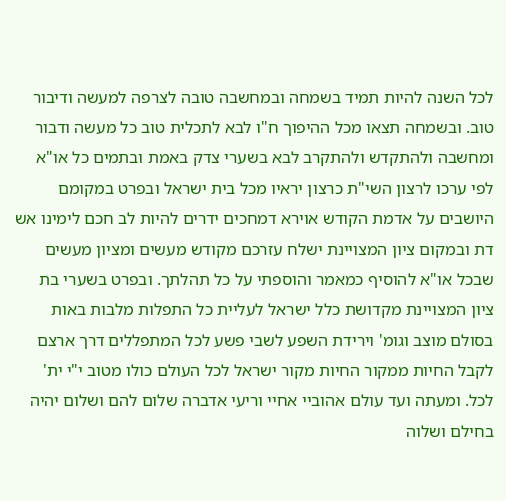לכל השנה להיות תמיד בשמחה ובמחשבה טובה לצרפה למעשה ודיבור טוב. ובשמחה תצאו מכל ההיפוך ח"ו לבא לתכלית טוב כל מעשה ודבור ומחשבה ולהתקדש ולהתקרב לבא בשערי צדק באמת ובתמים כל או"א לפי ערכו לרצון השי"ת כרצון יראיו מכל בית ישראל ובפרט במקומם היושבים על אדמת הקודש אוירא דמחכים ידרים להיות לב חכם לימינו אש דת ובמקום ציון המצויינת ישלח עזרכם מקודש מעשים ומציון מעשים שבכל או"א להוסיף כמאמר והוספתי על כל תהלתך. ובפרט בשערי בת ציון המצויינת מקדושת כלל ישראל לעליית כל התפלות מלבות באות בסולם מוצב וגומ' וירידת השפע לשבי פשע לכל המתפללים דרך ארצם לקבל החיות ממקור החיות מקור ישראל לכל העולם כולו מטוב י"י ית' לכל. ומעתה ועד עולם אהוביי אחיי וריעי אדברה שלום להם ושלום יהיה בחילם ושלוה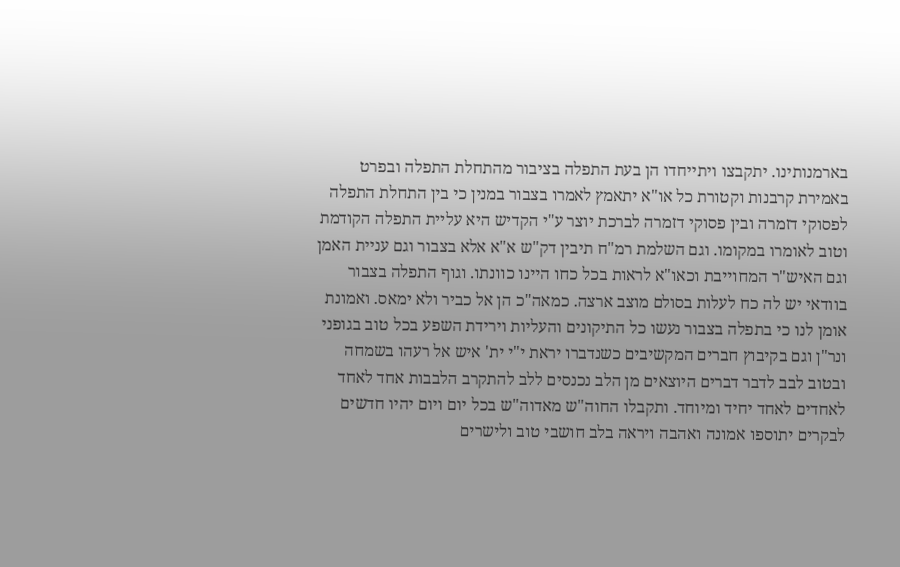בארמנותינו. יתקבצו ויתייחדו הן בעת התפלה בציבור מהתחלת התפלה ובפרט באמירת קרבנות וקטורת כל או"א יתאמץ לאמרו בצבור במנין כי בין התחלת התפלה לפסוקי דזמרה ובין פסוקי דזמרה לברכת יוצר ע"י הקדיש היא עליית התפלה הקודמת וטוב לאומרו במקומו. וגם השלמת רמ"ח תיבין דק"ש א"א אלא בצבור וגם עניית האמן וגם האיש"ר המחוייבת וכאו"א לראות בכל כחו היינו כוונתו. וגוף התפלה בצבור בוודאי יש לה כח לעלות בסולם מוצב ארצה. כמאה"כ הן אל כביר ולא ימאס. ואמונת אומן לנו כי בתפלה בצבור נעשו כל התיקונים והעליות וירידת השפע בכל טוב בגופני ונר"ן וגם בקיבוץ חברים המקשיבים כשנדברו יראת י"י ית' איש אל רעהו בשמחה ובטוב לבב לדבר דברים היוצאים מן הלב נכנסים ללב להתקרב הלבבות אחד לאחד לאחדים לאחד יחיד ומיוחד. ותקבלו החוה"ש מאדוה"ש בכל יום ויום יהיו חדשים לבקרים יתוספו אמונה ואהבה ויראה בלב חושבי טוב ולישרים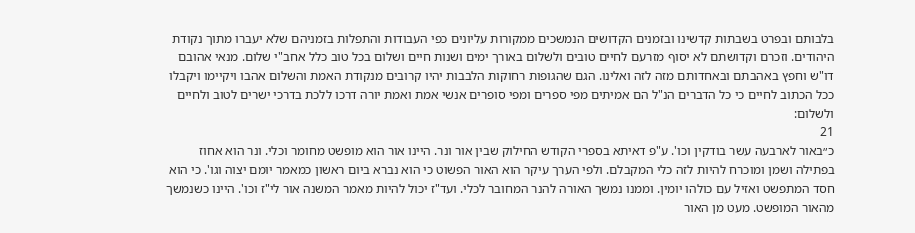בלבותם ובפרט בשבתות קדשינו ובזמנים הקדושים הנמשכים ממקורות עליונים כפי העבודות והתפלות בזמניהם שלא יעברו מתוך נקודת היהודים. וזכרם וקדושתם לא יסוף מזרעם לחיים טובים ולשלום באורך ימים ושנות חיים ושלום בכל טוב כלל אחב"י שלום. מנאי אהובם דו"ש וחפץ באהבתם ובאחדותם מזה לזה ואלינו. הגם שהגופות רחוקות הלבבות יהיו קרובים מנקודת האמת והשלום אהבו ויקיימו ויקבלו ככל הכתוב לחיים כי כל הדברים הנ"ל הם אמיתים מפי ספרים ומפי סופרים אנשי אמת ואמת יורה דרכו ללכת בדרכי ישרים לטוב ולחיים ולשלום:
21
כ״באור לארבעה עשר בודקין וכו'. ע"פ דאיתא בספרי הקודש החילוק שבין אור ונר. היינו אור הוא מופשט מחומר וכלי. ונר הוא אחוז בפתילה ושמן ומוכרח להיות לזה כלי המקבלם. ולפי הערך עיקר הוא האור הפשוט כי הוא נברא ביום ראשון כמאמר יומם יצוה וגו'. כי הוא חסד המתפשט ואזיל עם כולהו יומין. וממנו נמשך האורה להנר המחובר לכלי. ועד"ז יכול להיות מאמר המשנה אור לי"ז וכו'. היינו כשנמשך מהאור המופשט. מעט מן האור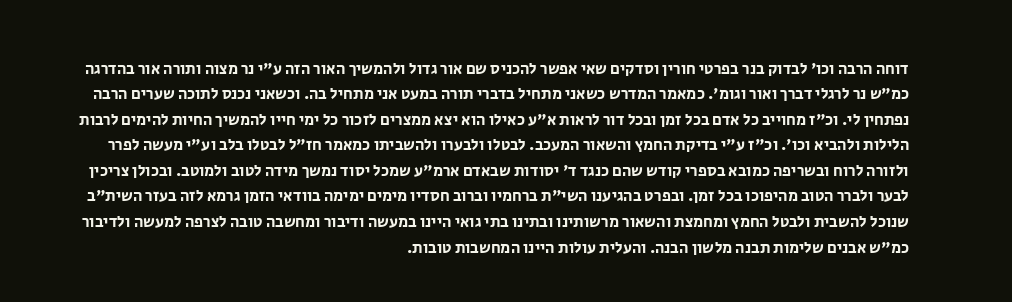דוחה הרבה וכו' לבדוק בנר בפרטי חורין וסדקים שאי אפשר להכניס שם אור גדול ולהמשיך האור הזה ע"י נר מצוה ותורה אור בהדרגה כמ"ש נר לרגלי דברך ואור וגומ'. כמאמר המדרש כשאני מתחיל בדברי תורה במעט אני מתחיל בה. וכשאני נכנס לתוכה שערים הרבה נפתחין לי. וכ"ז מחוייב כל אדם בכל זמן ובכל דור לראות א"ע כאילו הוא יצא ממצרים לזכור כל ימי חייו להמשיך החיות להימים לרבות הלילות ולהביא וכו'. וכ"ז ע"י בדיקת החמץ והשאור המעכב. לבטלו ולבערו ולהשביתו כמאמר חז"ל לבטלו בלב וע"י מעשה לפרר ולזורה לרוח ובשריפה כמובא בספרי קודש שהם כנגד ד' יסודות שבאדם ארמ"ע שמכל יסוד נמשך מידה לטוב ולמוטב. ובכולן צריכין לבער ולברר הטוב מהיפוכו בכל זמן. ובפרט בהגיענו השי"ת ברחמיו וברוב חסדיו מימים ימימה בוודאי הזמן גרמא לזה בעזר השית"ב שנוכל להשבית ולבטל החמץ ומחמצת והשאור מרשותינו ובתינו בתי גואי היינו במעשה ודיבור ומחשבה טובה לצרפה למעשה ולדיבור כמ"ש אבנים שלימות תבנה מלשון הבנה. והעלית עולות היינו המחשבות טובות.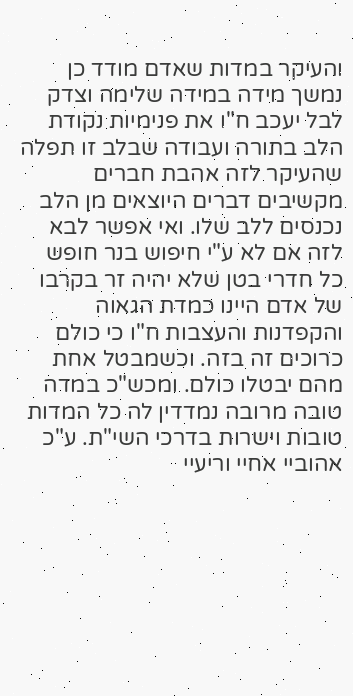והעיקר במדות שאדם מודד כן נמשך מידה במידה שלימה וצדק לבל יעכב ח"ו את פנימיות נקודת הלב בתורה ועבודה שבלב זו תפלה שהעיקר לזה אהבת חברים מקשיבים דברים היוצאים מן הלב נכנסים ללב שלו. ואי אפשר לבא לזה אם לא ע"י חיפוש בנר חופש כל חדרי בטן שלא יהיה זר בקרבו של אדם היינו כמדת הגאוה והקפדנות והעצבות ח"ו כי כולם כרוכים זה בזה. וכשמבטל אחת מהם יבטלו כולם. ומכש"כ במדה טובה מרובה נמדדין לה כל המדות טובות וישרות בדרכי השי"ת. ע"כ אהוביי אחיי וריעיי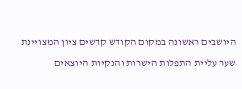היושבים ראשונה במקום הקודש קדשים ציון המצויינת שער עליית התפלות הישרות והנקיות היוצאים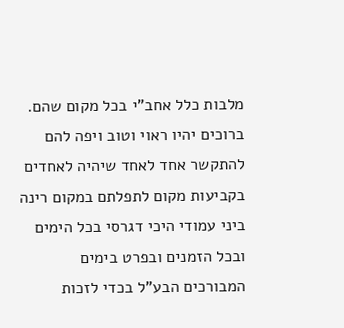מלבות כלל אחב"י בכל מקום שהם. ברוכים יהיו ראוי וטוב ויפה להם להתקשר אחד לאחד שיהיה לאחדים בקביעות מקום לתפלתם במקום רינה ביני עמודי היכי דגרסי בכל הימים ובכל הזמנים ובפרט בימים המבורכים הבע"ל בכדי לזכות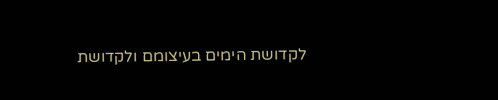לקדושת הימים בעיצומם ולקדושת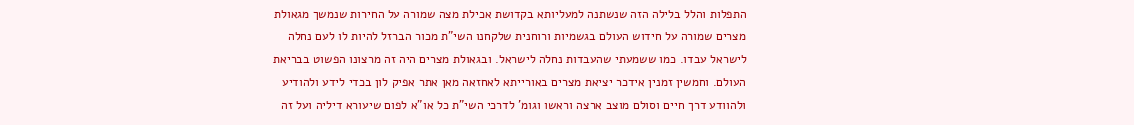התפלות והלל בלילה הזה שנשתנה למעליותא בקדושת אכילת מצה שמורה על החירות שנמשך מגאולת מצרים שמורה על חידוש העולם בגשמיות ורוחנית שלקחנו השי"ת מכור הברזל להיות לו לעם נחלה לישראל עבדו. כמו ששמעתי שהעבדות נחלה לישראל. ובגאולת מצרים היה זה מרצונו הפשוט בבריאת העולם. וחמשין זמנין אידכר יציאת מצרים באורייתא לאחזאה מאן אתר אפיק לון בכדי לידע ולהודיע ולהוודע דרך חיים וסולם מוצב ארצה וראשו וגומ' לדרכי השי"ת כל או"א לפום שיעורא דיליה ועל זה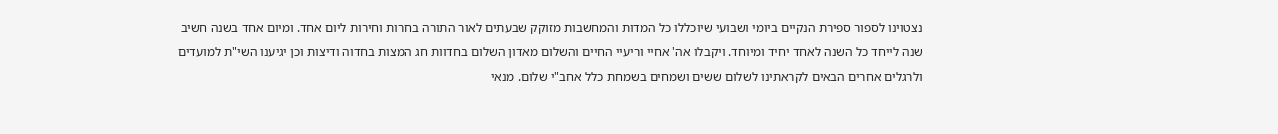נצטוינו לספור ספירת הנקיים ביומי ושבועי שיוכללו כל המדות והמחשבות מזוקק שבעתים לאור התורה בחרות וחירות ליום אחד. ומיום אחד בשנה חשיב שנה לייחד כל השנה לאחד יחיד ומיוחד. ויקבלו אה' אחיי וריעיי החיים והשלום מאדון השלום בחדוות חג המצות בחדוה ודיצות וכן יגיענו השי"ת למועדים ולרגלים אחרים הבאים לקראתינו לשלום ששים ושמחים בשמחת כלל אחב"י שלום. מנאי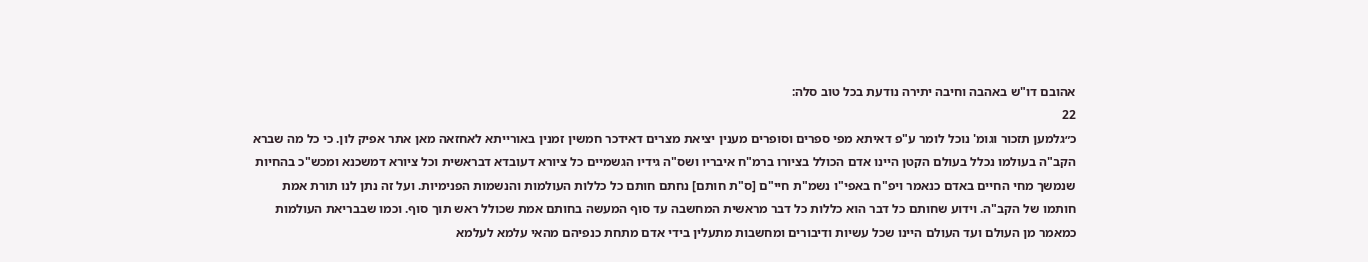אהובם דו"ש באהבה וחיבה יתירה נודעת בכל טוב סלה:
22
כ״גלמען תזכור וגומ' נוכל לומר ע"פ דאיתא מפי ספרים וסופרים מענין יציאת מצרים דאידכר חמשין זמנין באורייתא לאחזאה מאן אתר אפיק לון. כי כל מה שברא הקב"ה בעולמו נכלל בעולם הקטן היינו אדם הכולל בציורו ברמ"ח איבריו ושס"ה גידיו הגשמיים כל ציורא דעובדא דבראשית וכל ציורא דמשכנא ומכש"כ בהחיות שנמשך מחי החיים באדם כנאמר ויפ"ח באפי"ו נשמ"ת חיי"ם [ס"ת חותם] נחתם חותם כל כללות העולמות והנשמות הפנימיות. ועל זה נתן לנו תורת אמת חותמו של הקב"ה. וידוע שחותם כל דבר הוא כללות כל דבר מראשית המחשבה עד סוף המעשה בחותם אמת שכולל ראש תוך סוף. וכמו שבבריאת העולמות כמאמר מן העולם ועד העולם היינו שכל עשיות ודיבורים ומחשבות מתעלין בידי אדם מתחת כנפיהם מהאי עלמא לעלמא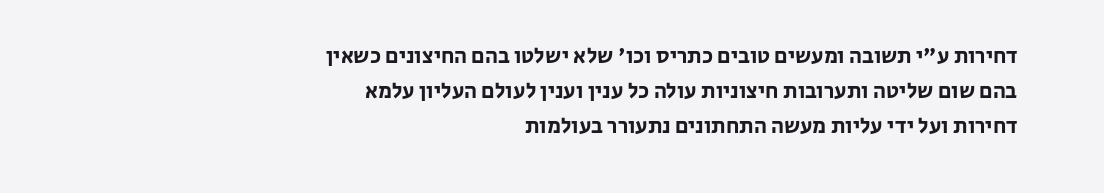דחירות ע"י תשובה ומעשים טובים כתריס וכו' שלא ישלטו בהם החיצונים כשאין בהם שום שליטה ותערובות חיצוניות עולה כל ענין וענין לעולם העליון עלמא דחירות ועל ידי עליות מעשה התחתונים נתעורר בעולמות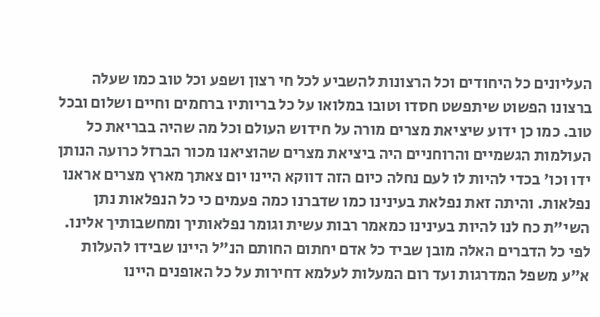העליונים כל היחודים וכל הרצונות להשביע לכל חי רצון ושפע וכל טוב כמו שעלה ברצונו הפשוט שיתפשט חסדו וטובו במלואו על כל בריותיו ברחמים וחיים ושלום ובכל טוב. כמו כן ידוע שיציאת מצרים מורה על חידוש העולם וכל מה שהיה בבריאת כל העולמות הגשמיים והרוחניים היה ביציאת מצרים שהוציאנו מכור הברזל כרועה הנותן ידו וכו' בכדי להיות לו לעם נחלה כיום הזה דווקא היינו יום צאתך מארץ מצרים אראנו נפלאות. והיתה זאת נפלאת בעינינו כמו שדברנו כמה פעמים כי כל הנפלאות נתן השי"ת כח לנו להיות בעינינו כמאמר רבות עשית וגומר נפלאותיך ומחשבותיך אלינו. לפי כל הדברים האלה מובן שביד כל אדם יחתום החותם הנ"ל היינו שבידו להעלות א"ע משפל המדרגות ועד רום המעלות לעלמא דחירות על כל האופנים היינו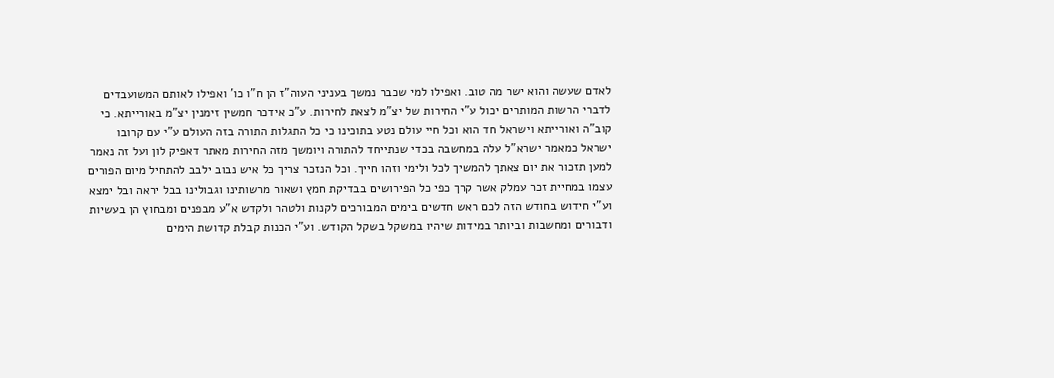לאדם שעשה והוא ישר מה טוב. ואפילו למי שכבר נמשך בעניני העוה"ז הן ח"ו כו' ואפילו לאותם המשועבדים לדברי הרשות המותרים יכול ע"י החירות של יצ"מ לצאת לחירות. ע"כ אידכר חמשין זימנין יצ"מ באורייתא. כי קוב"ה ואורייתא וישראל חד הוא וכל חיי עולם נטע בתוכינו כי כל התגלות התורה בזה העולם ע"י עם קרובו ישראל כמאמר ישרא"ל עלה במחשבה בכדי שנתייחד להתורה ויומשך מזה החירות מאתר דאפיק לון ועל זה נאמר למען תזכור את יום צאתך להמשיך לכל ולימי וזהו חייך. וכל הנזכר צריך כל איש נבוב ילבב להתחיל מיום הפורים עצמו במחיית זכר עמלק אשר קרך כפי כל הפירושים בבדיקת חמץ ושאור מרשותינו וגבולינו בבל יראה ובל ימצא וע"י חידוש בחודש הזה לכם ראש חדשים בימים המבורכים לקנות ולטהר ולקדש א"ע מבפנים ומבחוץ הן בעשיות ודבורים ומחשבות וביותר במידות שיהיו במשקל בשקל הקודש. וע"י הכנות קבלת קדושת הימים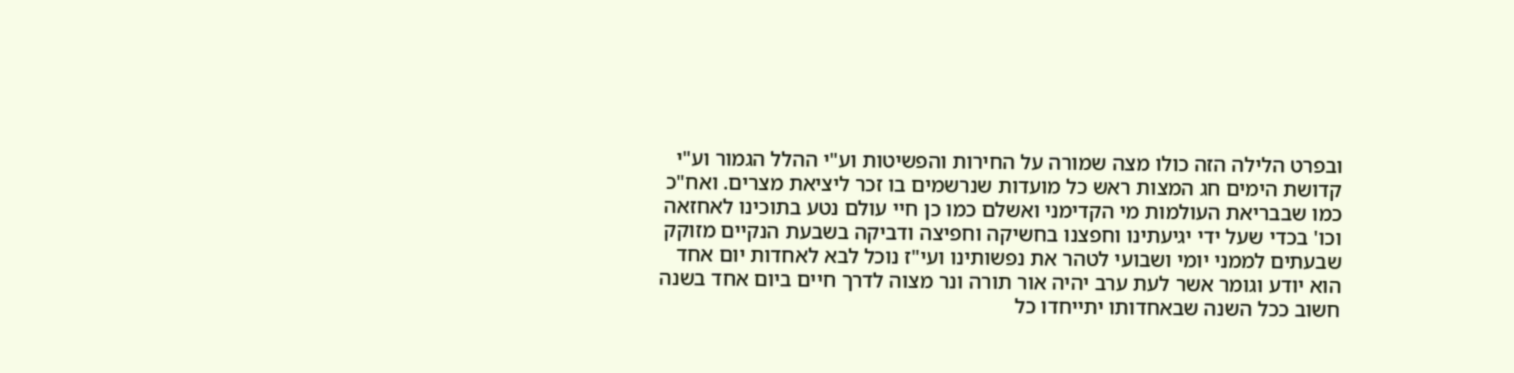ובפרט הלילה הזה כולו מצה שמורה על החירות והפשיטות וע"י ההלל הגמור וע"י קדושת הימים חג המצות ראש כל מועדות שנרשמים בו זכר ליציאת מצרים. ואח"כ כמו שבבריאת העולמות מי הקדימני ואשלם כמו כן חיי עולם נטע בתוכינו לאחזאה וכו' בכדי שעל ידי יגיעתינו וחפצנו בחשיקה וחפיצה ודביקה בשבעת הנקיים מזוקק שבעתים לממני יומי ושבועי לטהר את נפשותינו ועי"ז נוכל לבא לאחדות יום אחד הוא יודע וגומר אשר לעת ערב יהיה אור תורה ונר מצוה לדרך חיים ביום אחד בשנה חשוב ככל השנה שבאחדותו יתייחדו כל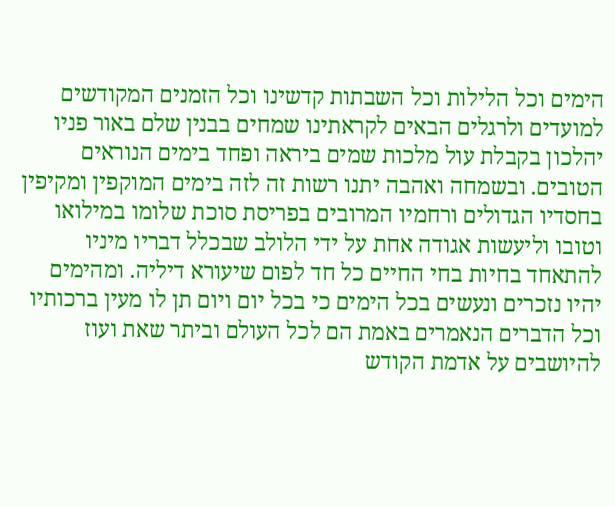הימים וכל הלילות וכל השבתות קדשינו וכל הזמנים המקודשים למועדים ולרגלים הבאים לקראתינו שמחים בבנין שלם באור פניו יהלכון בקבלת עול מלכות שמים ביראה ופחד בימים הנוראים הטובים. ובשמחה ואהבה יתנו רשות זה לזה בימים המוקפין ומקיפין בחסדיו הגדולים ורחמיו המרובים בפריסת סוכת שלומו במילואו וטובו וליעשות אגודה אחת על ידי הלולב שבכלל דבריו מיניו להתאחד בחיות בחי החיים כל חד לפום שיעורא דיליה. ומהימים יהיו נזכרים ונעשים בכל הימים כי בכל יום ויום תן לו מעין ברכותיו וכל הדברים הנאמרים באמת הם לכל העולם וביתר שאת ועוז להיושבים על אדמת הקודש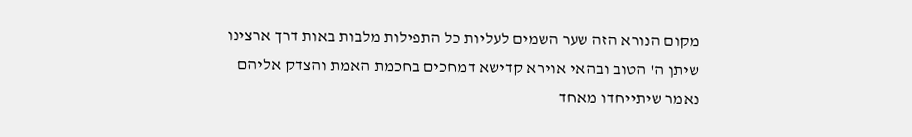מקום הנורא הזה שער השמים לעליות כל התפילות מלבות באות דרך ארצינו שיתן ה' הטוב ובהאי אוירא קדישא דמחכים בחכמת האמת והצדק אליהם נאמר שיתייחדו מאחד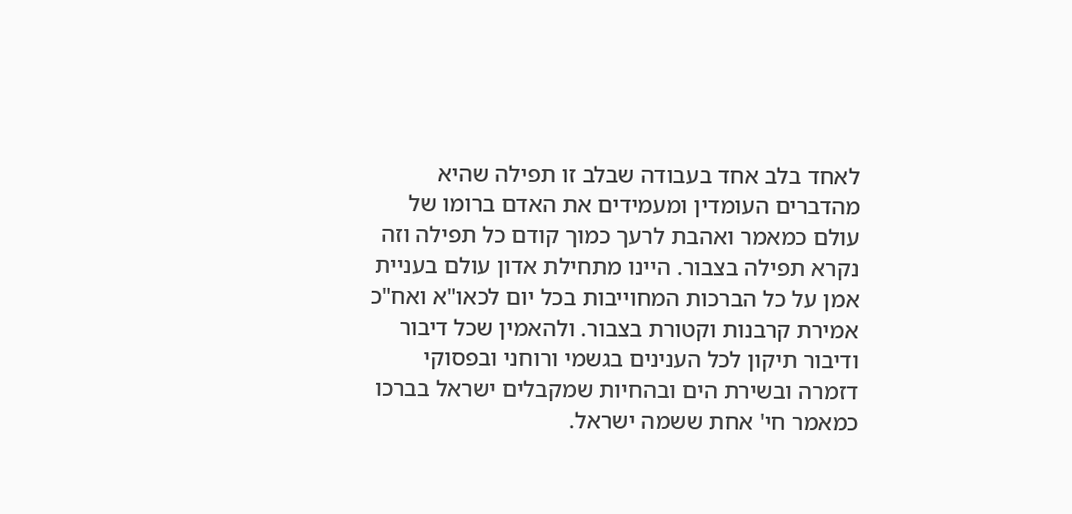לאחד בלב אחד בעבודה שבלב זו תפילה שהיא מהדברים העומדין ומעמידים את האדם ברומו של עולם כמאמר ואהבת לרעך כמוך קודם כל תפילה וזה נקרא תפילה בצבור. היינו מתחילת אדון עולם בעניית אמן על כל הברכות המחוייבות בכל יום לכאו"א ואח"כ אמירת קרבנות וקטורת בצבור. ולהאמין שכל דיבור ודיבור תיקון לכל הענינים בגשמי ורוחני ובפסוקי דזמרה ובשירת הים ובהחיות שמקבלים ישראל בברכו כמאמר חי' אחת ששמה ישראל.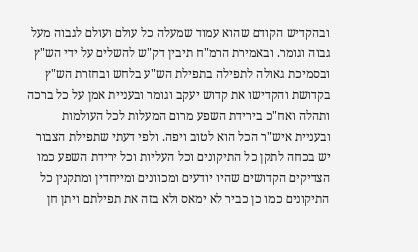ובהקדיש הקודם שהוא עמוד שמעלה כל עולם ועולם לגבוה מעל גבוה וגומר. ובאמירת הרמ"ח תיבין דק"ש להשלים על ידי הש"ץ ובסמיכת גאולה לתפילה בתפילת הש"ע בלחש ובחזרת הש"ץ בקדושת והקדישו את קדוש יעקב וגומר ובעניית אמן על כל ברכה ותהלה ואח"כ בירידת השפע מרום המעלות לכל העולמות ובעניית איש"ר הכל הוא לטוב ויפה. ולפי דעתי שתפילת הצבור יש בכחה לתקן כל התיקונים וכל העליות וכל ירידת השפע כמו הצדיקים הקדושים שהיו יודעים ומכוונים ומייחדין ומתקנין כל התיקונים כמו כן כביר לא ימאס ולא בזה את תפילתם ויתן חן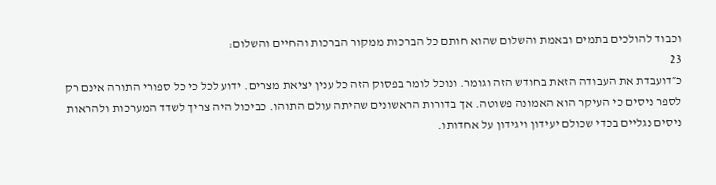וכבוד להולכים בתמים ובאמת והשלום שהוא חותם כל הברכות ממקור הברכות והחיים והשלום:
23
כ״דועבדת את העבודה הזאת בחודש הזה וגומר. ונוכל לומר בפסוק הזה כל ענין יציאת מצרים. ידוע לכל כי כל ספורי התורה אינם רק לספר ניסים כי העיקר הוא האמונה פשוטה. אך בדורות הראשונים שהיתה עולם התוהו. כביכול היה צריך לשדד המערכות ולהראות ניסים נגליים בכדי שכולם יעידון ויגידון על אחדותו.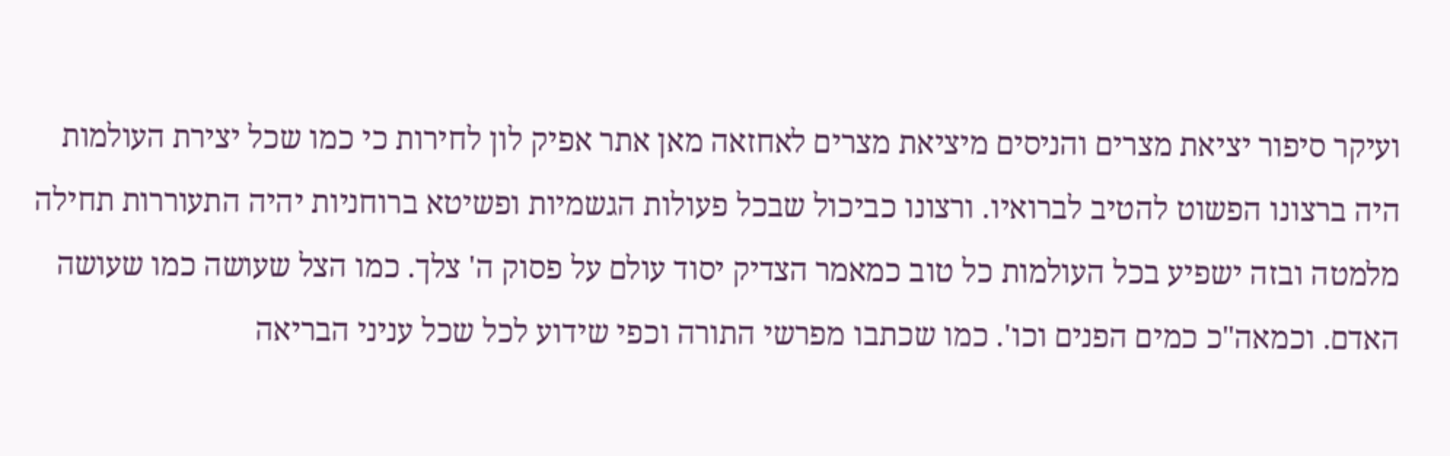ועיקר סיפור יציאת מצרים והניסים מיציאת מצרים לאחזאה מאן אתר אפיק לון לחירות כי כמו שכל יצירת העולמות היה ברצונו הפשוט להטיב לברואיו. ורצונו כביכול שבכל פעולות הגשמיות ופשיטא ברוחניות יהיה התעוררות תחילה מלמטה ובזה ישפיע בכל העולמות כל טוב כמאמר הצדיק יסוד עולם על פסוק ה' צלך. כמו הצל שעושה כמו שעושה האדם. וכמאה"כ כמים הפנים וכו'. כמו שכתבו מפרשי התורה וכפי שידוע לכל שכל עניני הבריאה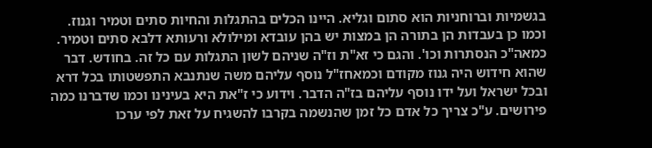בגשמיות וברוחניות הוא סתום וגליא. היינו הכלים בהתגלות והחיות סתים וטמיר וגנוז. וכמו כן בעבדות הן בתורה הן במצות יש בהן עובדא ומילולא ורעותא דלבא סתים וטמיר. כמאה"כ הנסתרות וכו'. והגם כי זא"ת וז"ה שניהם לשון התגלות עם כל זה. בחודש. דבר שהוא חידוש היה גנוז מקודם וכמאחז"ל נוסף עליהם משה שנתנבא התפשטותו בכל דרא ובכל ישראל ועל ידו נוסף עליהם בז"ה הדבר. וידוע כי ז"את היא בעינינו וכמו שדברנו כמה פירושים. ע"כ צריך כל אדם כל זמן שהנשמה בקרבו להשגיח על זאת לפי ערכו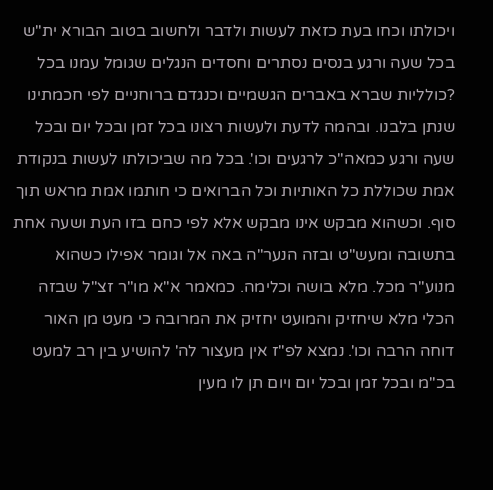ויכולתו וכחו בעת כזאת לעשות ולדבר ולחשוב בטוב הבורא ית"ש בכל שעה ורגע בנסים נסתרים וחסדים הנגלים שגומל עמנו בכל ?כולליות שברא באברים הגשמיים וכנגדם ברוחניים לפי חכמתינו שנתן בלבנו. ובהמה לדעת ולעשות רצונו בכל זמן ובכל יום ובכל שעה ורגע כמאה"כ לרגעים וכו'. בכל מה שביכולתו לעשות בנקודת אמת שכוללת כל האותיות וכל הברואים כי חותמו אמת מראש תוך סוף. וכשהוא מבקש אינו מבקש אלא לפי כחם בזו העת ושעה אחת בתשובה ומעש"ט ובזה הנער"ה באה אל וגומר אפילו כשהוא מנוע"ר מכל. מלא בושה וכלימה. כמאמר א"א מו"ר זצ"ל שבזה הכלי מלא שיחזיק והמועט יחזיק את המרובה כי מעט מן האור דוחה הרבה וכו'. נמצא לפ"ז אין מעצור לה' להושיע בין רב למעט בכ"מ ובכל זמן ובכל יום ויום תן לו מעין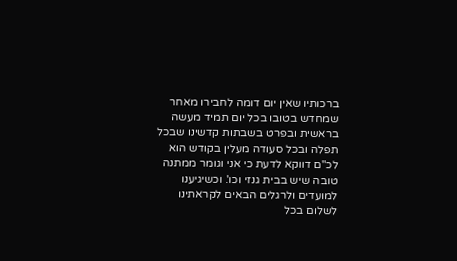ברכותיו שאין יום דומה לחבירו מאחר שמחדש בטובו בכל יום תמיד מעשה בראשית ובפרט בשבתות קדשינו שבכל תפלה ובכל סעודה מעלין בקודש הוא לכ"ם דווקא לדעת כי אני וגומר ממתנה טובה שיש בבית גנזי וכו'. וכשיגיענו למועדים ולרגלים הבאים לקראתינו לשלום בכל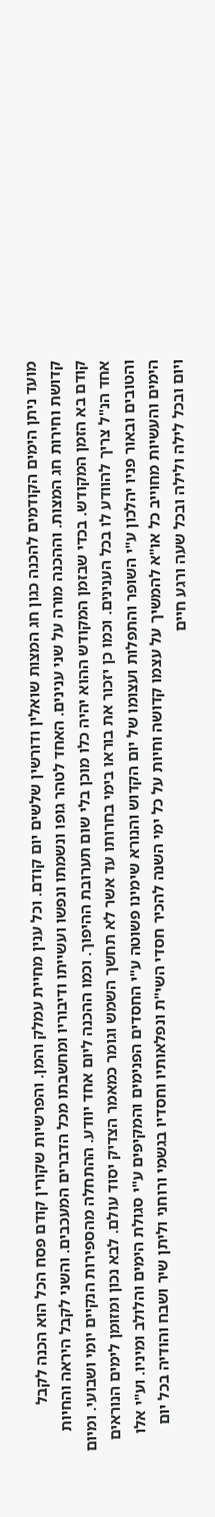מועד ניתן הימים הקודמים להכנה כגון חג המצות שואלין ודורשין שלשים יום קודם. וכל ענין מחיית עמלק והמן. והפרשיות שקורין קודם פסח הכל הוא הכנה לקבל קדושת וחירות חג המצות. וההכנה מורה על שני ענינים. האחד לטהר גופו ונשמתו ונפשו ועשייתו ודיבוריו ומחשבתו מכל הדברים המעכבים. והשני לקבל היראה והחיות קודם בא הזמן המקודש. בכדי שבזמן המקודש ההוא יהיה כלו מוכן בלי שום תערובת ההיפוך. וכמו ההכנה ליום אחד יוודע. ההתחלה מהספירות הנקיים יומי ושבועי. ומיום אחד הנ"ל צריך להוודע לו בכל הענינים. וכמו כן יזכור את בוראו בימי בחרותו עד אשר לא תחשך השמש וגומר כמאמר הצדיק יסוד עולם. לבא נכון ומזומן לימים הנוראים והטובים ובאור פניו יהלכון ע"י השופר והתפלות ועצומו של יום הקדוש והנורא שימינו פשוטה ע"י החסדים הפנימים והמקיפים ע"י סגולת הימים והלולב ומיניו. וע"י אלו הימים והעשיות מחוייב כל או"א להמשיך על עצמו קדושה וחיות על כל ימי השנה להכיר חסדי השי"ת ונפלאותיו וחסדיו בגשמי ורוחני וליתן שיר ושבח והודיה בכל יום ויום ובכל לילה ולילה ובכל שעה ורגע חיים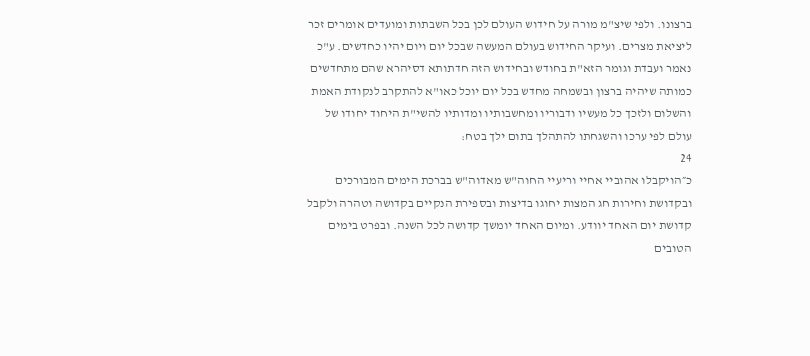ברצונו. ולפי שיצ"מ מורה על חידוש העולם לכן בכל השבתות ומועדים אומרים זכר ליציאת מצרים. ועיקר החידוש בעולם המעשה שבכל יום ויום יהיו כחדשים. ע"כ נאמר ועבדת וגומר הזא"ת בחודש ובחידוש הזה חדתותא דסיהרא שהם מתחדשים כמותה שיהיה ברצון ובשמחה מחדש בכל יום יוכל כאו"א להתקרב לנקודת האמת והשלום ולזכך כל מעשיו ודבוריו ומחשבותיו ומדותיו להשי"ת היחוד יחודו של עולם לפי ערכו והשגחתו להתהלך בתום ילך בטח:
24
כ״הויקבלו אהוביי אחיי וריעיי החוה"ש מאדוה"ש בברכת הימים המבורכים ובקדושת וחירות חג המצות יחוגו בדיצות ובספירת הנקיים בקדושה וטהרה ולקבל קדושת יום האחד יוודע. ומיום האחד יומשך קדושה לכל השנה. ובפרט בימים הטובים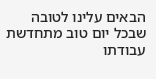הבאים עלינו לטובה שבכל יום טוב מתחדשת עבודתו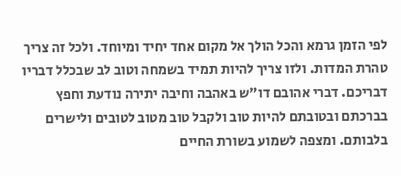לפי הזמן גרמא והכל הולך אל מקום אחד יחיד ומיוחד. ולכל זה צריך טהרת המדות. ולזו צריך להיות תמיד בשמחה וטוב לב שבכלל דבריו דבריכם. דברי אהובם דו"ש באהבה וחיבה יתירה נודעת וחפץ בברכתם ובטובתם להיות טוב ולקבל טוב מטוב לטובים ולישרים בלבותם. ומצפה לשמוע בשורת החיים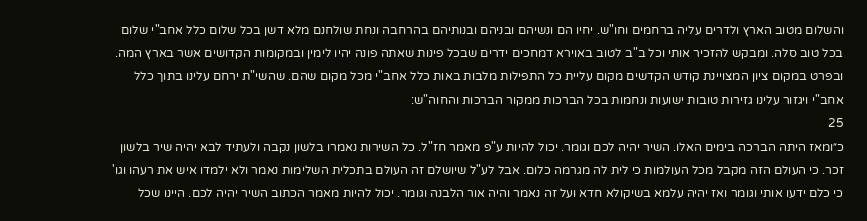והשלום מטוב הארץ ולדרים עליה ברחמים וחו"ש. יחיו הם ונשיהם ובניהם ובנותיהם בהרחבה ונחת שולחנם מלא דשן בכל שלום כלל אחב"י שלום בכל טוב סלה. ומבקש להזכיר אותי וכל ב"ב לטוב באוירא דמחכים ידרים שבכל פינות שאתה פונה יהיו לימין ובמקומות הקדושים אשר בארץ המה. ובפרט במקום ציון המצויינת קודש הקדשים מקום עליית כל התפילות מלבות באות כלל אחב"י מכל מקום שהם. שהשי"ת ירחם עלינו בתוך כלל אחב"י ויגזור עלינו גזירות טובות ישועות ונחמות בכל הברכות ממקור הברכות והחוה"ש:
25
כ״ומאז היתה הברכה בימים האלו. השיר יהיה לכם וגומר. יכול להיות ע"פ מאמר חז"ל. כל השירות נאמרו בלשון נקבה ולעתיד לבא יהיה שיר בלשון זכר. כי העולם הזה מקבל מכל העולמות כי לית לה מגרמה כלום. אבל לע"ל שיושלם זה העולם בתכלית השלימות נאמר ולא ילמדו איש את רעהו וגו' כי כלם ידעו אותי וגומר ואז יהיה עלמא בשיקולא חדא ועל זה נאמר והיה אור הלבנה וגומר. יכול להיות מאמר הכתוב השיר יהיה לכם. היינו שכל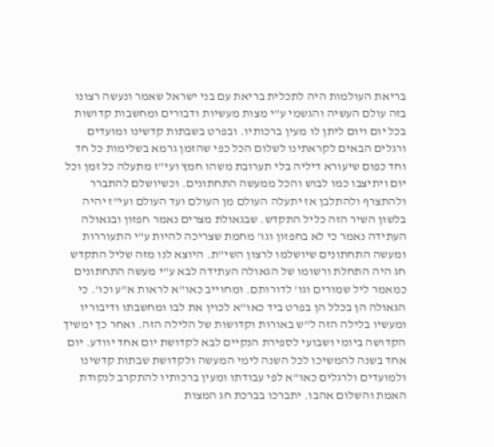בריאת העולמות היה לתכלית בריאת עם בני ישראל שאמר ונעשה רצונו בזה עולם העשיה והגשמי ע"י מצות מעשיות ודבורים ומחשבות קדושות בכל יום ויום ליתן לו מעין ברכותיו. ובפרט בשבתות קדשינו ומועדים ורגלים הבאים לקראתינו לשלום הכל כפי שהזמן גרמא בשלימות כל חד וחד כפום שיעורא דיליה בלי תערובת משהו חמץ ועי"ז מתעלה כל זמן וכל יום ויתיצבו כמו לבוש והכל ממעשה התחתונים. וכשיושלם להתברר ולהתצרף ולהתלבן אז יתעלה העולם מן העולם ועד העולם ועי"ז יהיה בלשון השיר הזה כליל התקדש. שבגאולת מצרים נאמר חפזון ובגאולה העתידה נאמר כי לא בחפזון וגו' מחמת שצריכה להיות ע"י התעוררות ומעשה התחתונים שיושלמו לרצון השי"ת. היוצא לנו מזה שליל התקדש חג היה התחלת ורשומו של הגאולה העתידה לבא ע"י מעשה התחתונים כמאמר ליל שמורים וגו' לדורותם. ומחוייב כאו"א לראות א"ע וכו'. כי הגאולה הן בכלל הן בפרט ביד כאו"א לכוין את לבו ומחשבתו ודיבוריו ומעשיו בלילה הזה ל"ש באורות וקדושות של הלילה הזה. ואחר כך ימשיך הקדושה ביומי ושבועי לספירת הנקיים לבא לקדושת יום אחד יוודע. יום אחד בשנה להמשיכו לכל השנה לימי המעשה ולקדושת שבתות קדשינו ולמועדים ולרגלים כאו"א לפי עבודתו ומעין ברכותיו להתקרב לנקודת האמת והשלום אהבו. יתברכו בברכת חג המצות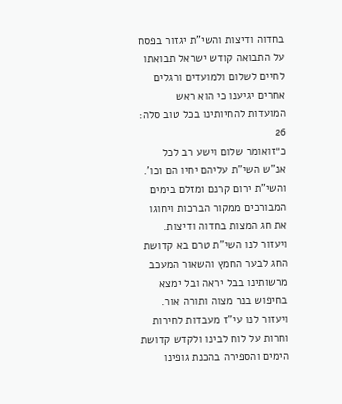בחדוה ודיצות והשי"ת יגזור בפסח על התבואה קודש ישראל תבואתו לחיים לשלום ולמועדים ורגלים אחרים יגיענו כי הוא ראש המועדות להחיותינו בכל טוב סלה:
26
כ״זואומר שלום וישע רב לכל אנ"ש השי"ת עליהם יחיו הם וכו'. והשי"ת ירום קרנם ומזלם בימים המבורכים ממקור הברכות ויחוגו את חג המצות בחדוה ודיצות. ויעזור לנו השי"ת טרם בא קדושת החג לבער החמץ והשאור המעכב מרשותינו בבל יראה ובל ימצא בחיפוש בנר מצוה ותורה אור. ויעזור לנו עי"ז מעבדות לחירות וחרות על לוח לבינו ולקדש קדושת הימים והספירה בהכנת גופינו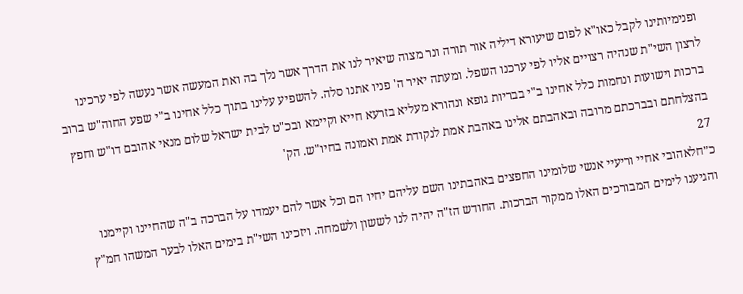ופנימיותינו לקבל כאו"א לפום שיעורא דיליה אור תורה ונר מצוה שיאיר לנו את הדרך אשר נלך בה ואת המעשה אשר נעשה לפי ערכינו לרצון השי"ת שנהיה רצויים אליו לפי ערכנו השפל. ומעתה יאיר ה' פניו אתנו סלה. להשפיע עלינו בתוך כלל אחינו ב"י שפע החוה"ש ברוב ברכות וישועות ונחמות כלל אחינו ב"י בבריות גופא ונהורא מעליא בזרעא חייא וקיימא ובכ"ט לבית ישראל שלום מנאי אהובם דו"ש וחפץ בהצלחתם ובברכתם מרובה ובאהבתם אלינו באהבת אמת לנקודת אמת ואמונה בחיו"ש. הק'
27
כ״חלאהובי אחיי וריעיי אנשי שלומינו החפצים באהבתינו השם עליהם יחיו הם וכל אשר להם יעמדו על הברכה ב"ה שהחיינו וקיימנו והגיענו לימים המבורכים האלו ממקור הברכות. החודש הז"ה יהיה לנו לששון ולשמחה. ויזכינו השי"ת בימים האלו לבער המשהו חמ"ץ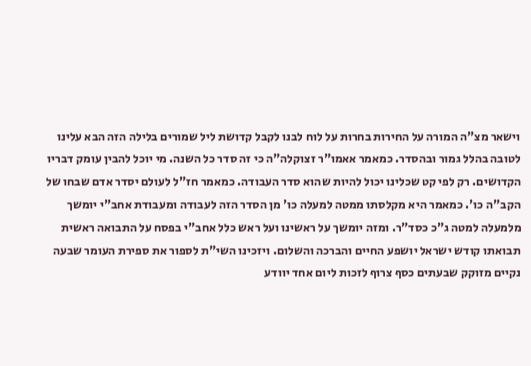וישאר מצ"ה המורה על החירות בחרות על לוח לבנו לקבל קדושת ליל שמורים בלילה הזה הבא עלינו לטובה בהלל גמור ובהסדר. כמאמר אאמו"ר זצוקלה"ה כי זה סדר כל השנה. מי יוכל להבין עומק דבריו הקדושים. רק לפי קט שכלינו יכול להיות שהוא סדר העבודה. כמאמר חז"ל לעולם יסדר אדם שבחו של הקב"ה כו'. כמאמר היא מקלסתו ממטה למעלה כו' מן הסדר הזה לעבודה ומעבודת אחב"י יומשך מלמעלה למטה ג"כ כסד"ר. ומזה יומשך על ראשינו ועל ראש כלל אחב"י בפסח על התבואה ראשית תבואתו קודש ישראל יושפע החיים והברכה והשלום. ויזכינו השי"ת לספור את ספירת העומר שבעה נקיים מזוקק שבעתים כסף צרוף לזכות ליום אחד יוודע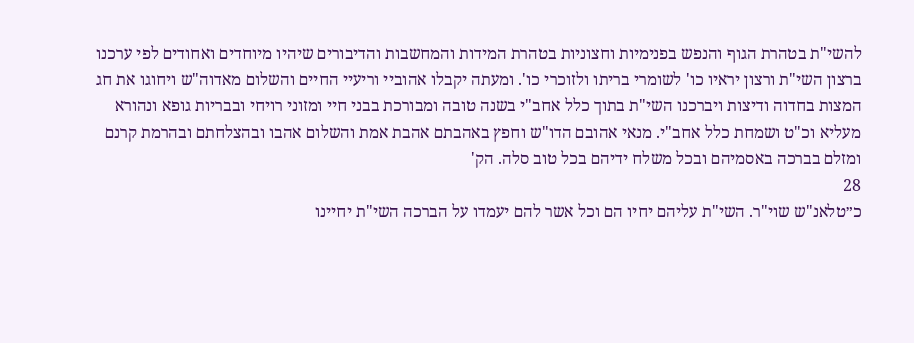להשי"ת בטהרת הגוף והנפש בפנימיות וחצוניות בטהרת המידות והמחשבות והדיבורים שיהיו מיוחדים ואחודים לפי ערכנו ברצון השי"ת ורצון יראיו כו' לשומרי בריתו ולזוכרי כו'. ומעתה יקבלו אהוביי וריעיי החיים והשלום מאדוה"ש ויחוגו את חג המצות בחדוה ודיצות ויברכנו השי"ת בתוך כלל אחב"י בשנה טובה ומבורכת בבני חיי ומזוני רויחי ובבריות גופא ונהורא מעליא וכ"ט ושמחת כלל אחב"י. מנאי אהובם הדו"ש וחפץ באהבתם אהבת אמת והשלום אהבו ובהצלחתם ובהרמת קרנם ומזלם בברכה באסמיהם ובכל משלח ידיהם בכל טוב סלה. הק'
28
כ״טלאנ"ש שוי"ר. השי"ת עליהם יחיו הם וכל אשר להם יעמדו על הברכה השי"ת יחיינו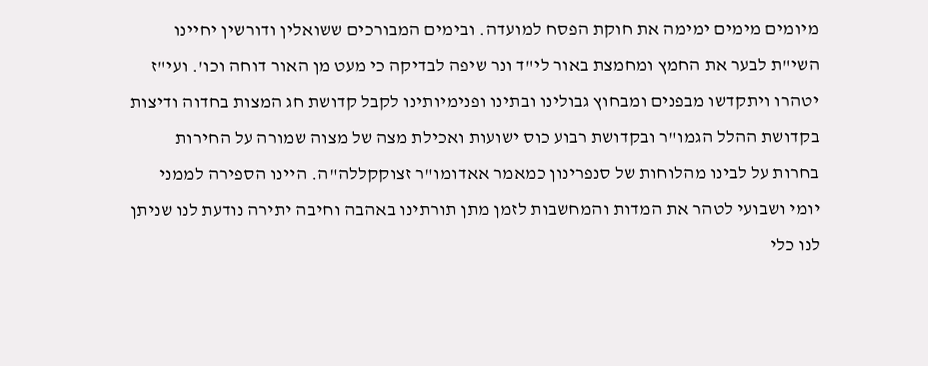מיומים מימים ימימה את חוקת הפסח למועדה. ובימים המבורכים ששואלין ודורשין יחיינו השי"ת לבער את החמץ ומחמצת באור לי"ד ונר שיפה לבדיקה כי מעט מן האור דוחה וכו'. ועי"ז יטהרו ויתקדשו מבפנים ומבחוץ גבולינו ובתינו ופנימיותינו לקבל קדושת חג המצות בחדוה ודיצות בקדושת ההלל הגמו"ר ובקדושת רבוע כוס ישועות ואכילת מצה של מצוה שמורה על החירות בחרות על לבינו מהלוחות של סנפרינון כמאמר אאדומו"ר זצוקקללה"ה. היינו הספירה לממני יומי ושבועי לטהר את המדות והמחשבות לזמן מתן תורתינו באהבה וחיבה יתירה נודעת לנו שניתן לנו כלי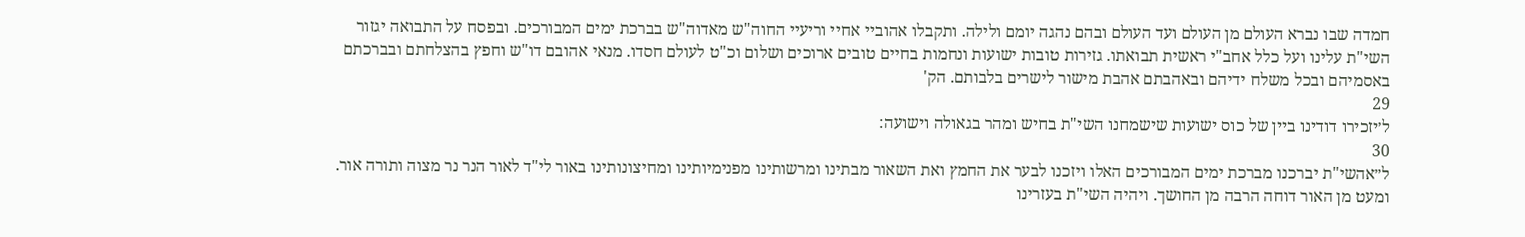חמדה שבו נברא העולם מן העולם ועד העולם ובהם נהגה יומם ולילה. ותקבלו אהוביי אחיי וריעיי החוה"ש מאדוה"ש בברכת ימים המבורכים. ובפסח על התבואה יגזור השי"ת עלינו ועל כלל אחב"י ראשית תבואתו. גזירות טובות ישועות ונחמות בחיים טובים ארוכים ושלום וכ"ט לעולם חסדו. מנאי אהובם דו"ש וחפץ בהצלחתם ובברכתם באסמיהם ובכל משלח ידיהם ובאהבתם אהבת מישור לישרים בלבותם. הק'
29
ל׳יזכירו דודינו ביין של כוס ישועות שישמחנו השי"ת בחיש ומהר בגאולה וישועה:
30
ל״אהשי"ת יברכנו מברכת ימים המבורכים האלו ויזכנו לבער את החמץ ואת השאור מבתינו ומרשותינו מפנימיותינו ומחיצונותינו באור לי"ד לאור הנר נר מצוה ותורה אור. ומעט מן האור דוחה הרבה מן החושך. ויהיה השי"ת בעזרינו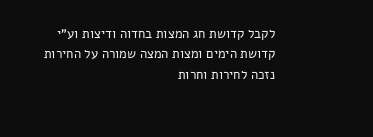לקבל קדושת חג המצות בחדוה ודיצות וע"י קדושת הימים ומצות המצה שמורה על החירות נזכה לחירות וחרות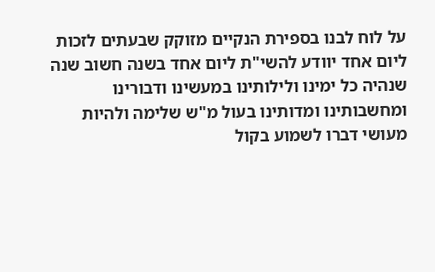על לוח לבנו בספירת הנקיים מזוקק שבעתים לזכות ליום אחד יוודע להשי"ת ליום אחד בשנה חשוב שנה שנהיה כל ימינו ולילותינו במעשינו ודבורינו ומחשבותינו ומדותינו בעול מ"ש שלימה ולהיות מעושי דברו לשמוע בקול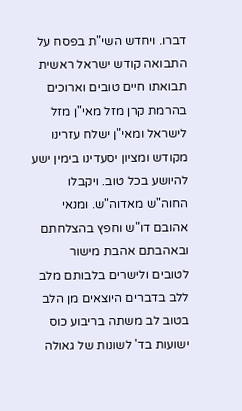דברו. ויחדש השי"ת בפסח על התבואה קודש ישראל ראשית תבואתו חיים טובים וארוכים בהרמת קרן מזל מאי"ן מזל לישראל ומאי"ן ישלח עזרינו מקודש ומציון יסעדינו בימין ישע להיושע בכל טוב. ויקבלו החוה"ש מאדוה"ש. ומנאי אהובם דו"ש וחפץ בהצלחתם ובאהבתם אהבת מישור לטובים ולישרים בלבותם מלב ללב בדברים היוצאים מן הלב בטוב לב משתה בריבוע כוס ישועות בד' לשונות של גאולה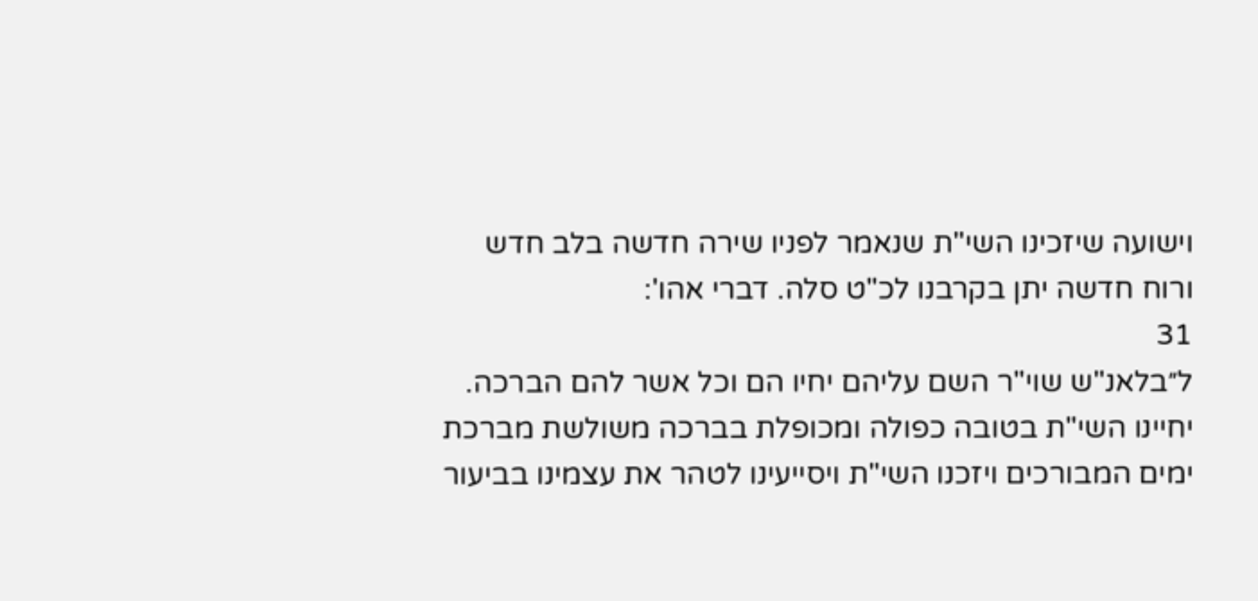וישועה שיזכינו השי"ת שנאמר לפניו שירה חדשה בלב חדש ורוח חדשה יתן בקרבנו לכ"ט סלה. דברי אהו':
31
ל״בלאנ"ש שוי"ר השם עליהם יחיו הם וכל אשר להם הברכה. יחיינו השי"ת בטובה כפולה ומכופלת בברכה משולשת מברכת ימים המבורכים ויזכנו השי"ת ויסייעינו לטהר את עצמינו בביעור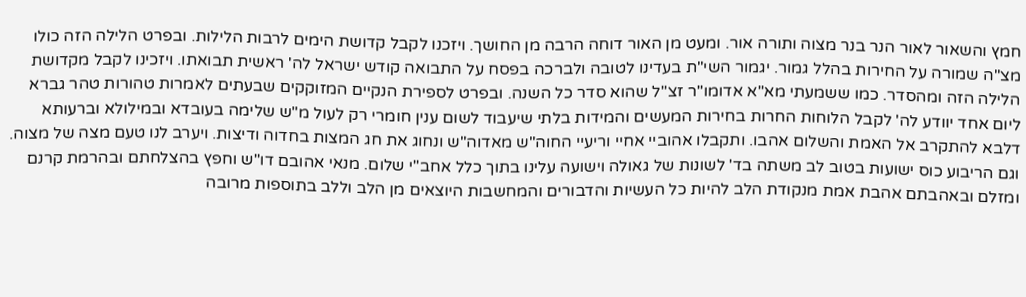חמץ והשאור לאור הנר בנר מצוה ותורה אור. ומעט מן האור דוחה הרבה מן החושך. ויזכנו לקבל קדושת הימים לרבות הלילות. ובפרט הלילה הזה כולו מצ"ה שמורה על החירות בהלל גמור. יגמור השי"ת בעדינו לטובה ולברכה בפסח על התבואה קודש ישראל לה' ראשית תבואתו. ויזכינו לקבל מקדושת הלילה הזה ומהסדר. כמו ששמעתי מא"א אדומו"ר זצ"ל שהוא סדר כל השנה. ובפרט לספירת הנקיים המזוקקים שבעתים לאמרות טהורות טהר גברא ליום אחד יוודע לה' לקבל הלוחות החרות בחירות המעשים והמידות בלתי שיעבוד לשום ענין חומרי רק לעול מ"ש שלימה בעובדא ובמילולא וברעותא דלבא להתקרב אל האמת והשלום אהבו. ותקבלו אהוביי אחיי וריעיי החוה"ש מאדוה"ש ונחוג את חג המצות בחדוה ודיצות. ויערב לנו טעם מצה של מצוה. וגם הריבוע כוס ישועות בטוב לב משתה בד' לשונות של גאולה וישועה עלינו בתוך כלל אחב"י שלום. מנאי אהובם דו"ש וחפץ בהצלחתם ובהרמת קרנם ומזלם ובאהבתם אהבת אמת מנקודת הלב להיות כל העשיות והדבורים והמחשבות היוצאים מן הלב וללב בתוספות מרובה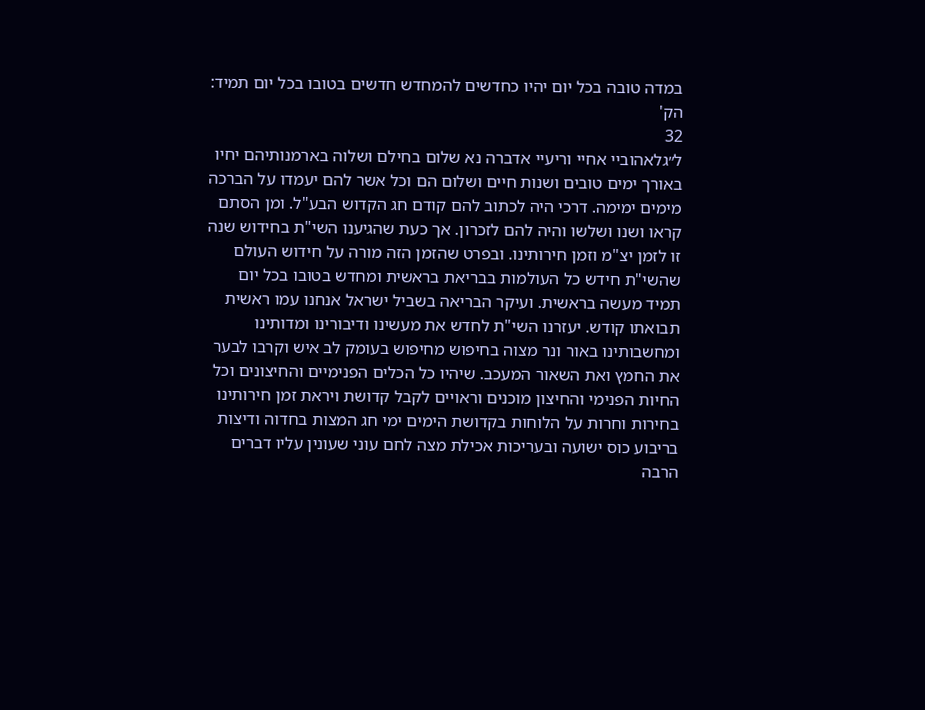במדה טובה בכל יום יהיו כחדשים להמחדש חדשים בטובו בכל יום תמיד: הק'
32
ל״גלאהוביי אחיי וריעיי אדברה נא שלום בחילם ושלוה בארמנותיהם יחיו באורך ימים טובים ושנות חיים ושלום הם וכל אשר להם יעמדו על הברכה מימים ימימה. דרכי היה לכתוב להם קודם חג הקדוש הבע"ל. ומן הסתם קראו ושנו ושלשו והיה להם לזכרון. אך כעת שהגיענו השי"ת בחידוש שנה זו לזמן יצ"מ וזמן חירותינו. ובפרט שהזמן הזה מורה על חידוש העולם שהשי"ת חידש כל העולמות בבריאת בראשית ומחדש בטובו בכל יום תמיד מעשה בראשית. ועיקר הבריאה בשביל ישראל אנחנו עמו ראשית תבואתו קודש. יעזרנו השי"ת לחדש את מעשינו ודיבורינו ומדותינו ומחשבותינו באור ונר מצוה בחיפוש מחיפוש בעומק לב איש וקרבו לבער את החמץ ואת השאור המעכב. שיהיו כל הכלים הפנימיים והחיצונים וכל החיות הפנימי והחיצון מוכנים וראויים לקבל קדושת ויראת זמן חירותינו בחירות וחרות על הלוחות בקדושת הימים ימי חג המצות בחדוה ודיצות בריבוע כוס ישועה ובעריכות אכילת מצה לחם עוני שעונין עליו דברים הרבה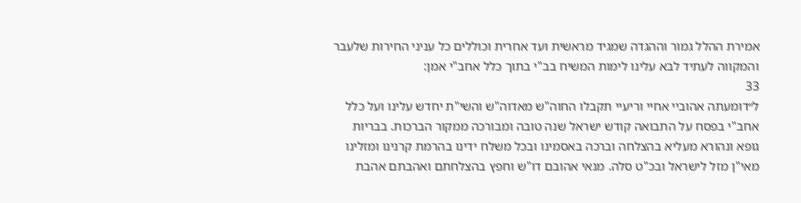אמירת ההלל גמור וההגדה שמגיד מראשית ועד אחרית וכוללים כל עניני החירות שלעבר והמקווה לעתיד לבא עלינו לימות המשיח בב"י בתוך כלל אחב"י אמן:
33
ל״דומעתה אהוביי אחיי וריעיי תקבלו החוה"ש מאדוה"ש והשי"ת יחדש עלינו ועל כלל אחב"י בפסח על התבואה קודש ישראל שנה טובה ומבורכה ממקור הברכות. בבריות גופא ונהורא מעליא בהצלחה וברכה באסמינו ובכל משלח ידינו בהרמת קרנינו ומזלינו מאי"ן מזל לישראל ובכ"ט סלה. מנאי אהובם דו"ש וחפץ בהצלחתם ואהבתם אהבת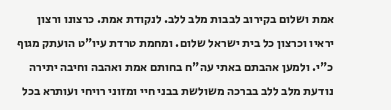אמת ושלום בקירוב לבבות מלב ללב. לנקודת אמת. כרצונו ורצון יראיו וכרצון כל בית ישראל שלום. ומחמת טרדת עיו"ט הועתק מגוף כ"י. ולמען אהבתם באתי עה"ח בחותם אמת ואהבה וחיבה יתירה נודעת מלב ללב בברכה משולשת בבני חיי ומזוני רויחי ועותרא בכל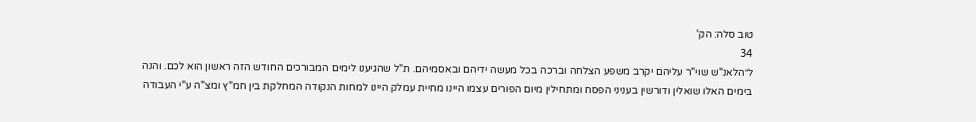טוב סלה: הק'
34
ל״הלאנ"ש שוי"ר עליהם יקרב משפע הצלחה וברכה בכל מעשה ידיהם ובאסמיהם. ת"ל שהגיענו לימים המבורכים החודש הזה ראשון הוא לכם. והנה בימים האלו שואלין ודורשין בעניני הפסח ומתחילין מיום הפורים עצמו היינו מחיית עמלק היינו למחות הנקודה המחלקת בין חמ"ץ ומצ"ה ע"י העבודה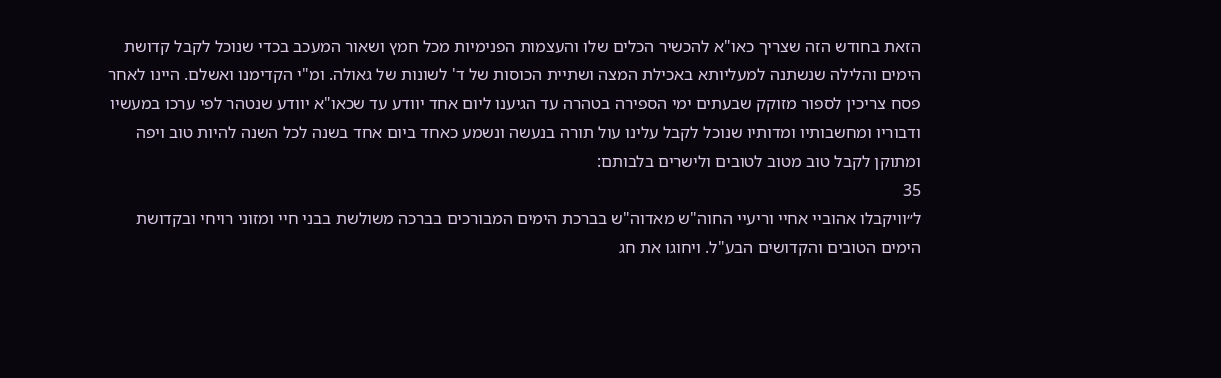הזאת בחודש הזה שצריך כאו"א להכשיר הכלים שלו והעצמות הפנימיות מכל חמץ ושאור המעכב בכדי שנוכל לקבל קדושת הימים והלילה שנשתנה למעליותא באכילת המצה ושתיית הכוסות של ד' לשונות של גאולה. ומ"י הקדימנו ואשלם. היינו לאחר פסח צריכין לספור מזוקק שבעתים ימי הספירה בטהרה עד הגיענו ליום אחד יוודע עד שכאו"א יוודע שנטהר לפי ערכו במעשיו ודבוריו ומחשבותיו ומדותיו שנוכל לקבל עלינו עול תורה בנעשה ונשמע כאחד ביום אחד בשנה לכל השנה להיות טוב ויפה ומתוקן לקבל טוב מטוב לטובים ולישרים בלבותם:
35
ל״וויקבלו אהוביי אחיי וריעיי החוה"ש מאדוה"ש בברכת הימים המבורכים בברכה משולשת בבני חיי ומזוני רויחי ובקדושת הימים הטובים והקדושים הבע"ל. ויחוגו את חג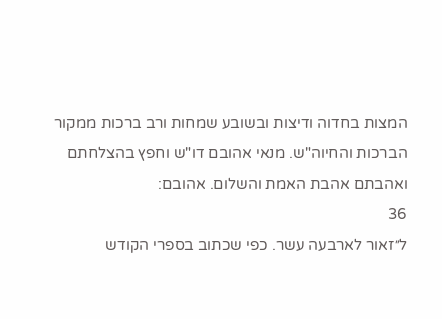המצות בחדוה ודיצות ובשובע שמחות ורב ברכות ממקור הברכות והחיוה"ש. מנאי אהובם דו"ש וחפץ בהצלחתם ואהבתם אהבת האמת והשלום. אהובם:
36
ל״זאור לארבעה עשר. כפי שכתוב בספרי הקודש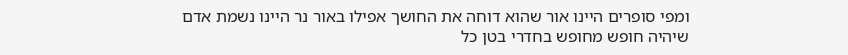ומפי סופרים היינו אור שהוא דוחה את החושך אפילו באור נר היינו נשמת אדם שיהיה חופש מחופש בחדרי בטן כל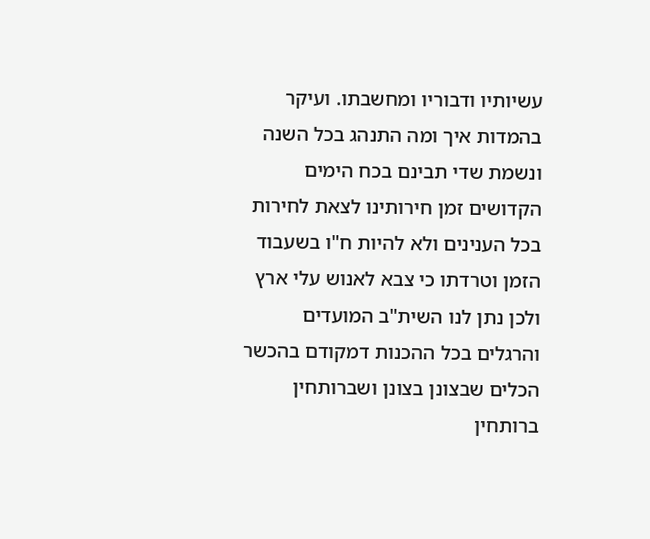עשיותיו ודבוריו ומחשבתו. ועיקר בהמדות איך ומה התנהג בכל השנה ונשמת שדי תבינם בכח הימים הקדושים זמן חירותינו לצאת לחירות בכל הענינים ולא להיות ח"ו בשעבוד הזמן וטרדתו כי צבא לאנוש עלי ארץ ולכן נתן לנו השית"ב המועדים והרגלים בכל ההכנות דמקודם בהכשר הכלים שבצונן בצונן ושברותחין ברותחין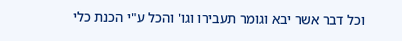וכל דבר אשר יבא וגומר תעבירו וגו' והכל ע"י הכנת כלי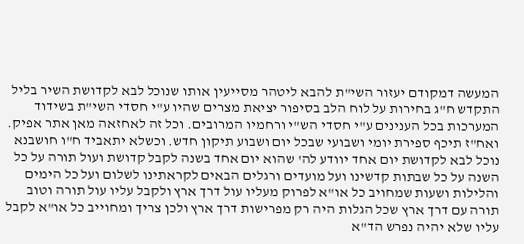המעשה דמקודם יעזור השי"ת להבא ליטהר מסייעין אותו שנוכל לבא לקדושת השיר בליל התקדש ח"ג בחירות על לוח הלב בסיפור יציאת מצרים שהיו ע"י חסדי השי"ת בשידוד המערכות בכל הענינים ע"י חסדי הש"י ורחמיו המרובים. וכל זה לאחזאה מאן אתר אפיק. ואח"ז תיכף ספירת יומי ושבועי שבכל יום ושבוע תיקון חדש. וכשלא יתאביד ח"ו חושבנא נוכל לבא לקדושת יום אחד יוודע לה' שהוא יום אחד בשנה לקבל קדושת ועול תורה על כל השנה על כל שבתות קדשינו ועל מועדים ורגלים הבאים לקראתינו לשלום ועל כל הימים והלילות ושעות שמחויב כל או"א לפרוק מעליו עול דרך ארץ ולקבל עליו עול תורה וטוב תורה עם דרך ארץ שכל הגלות היה רק מפרישות דרך ארץ ולכן צריך ומחוייב כל או"א לקבל עליו שלא יהיה נפרש הד"א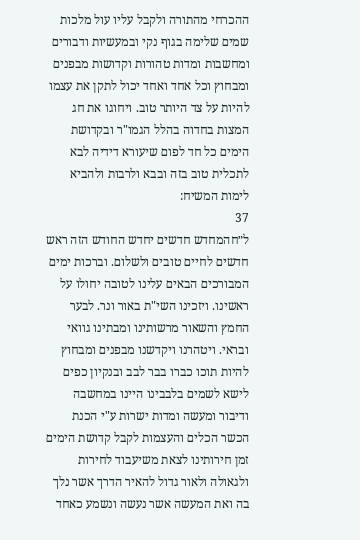ההכרחי מהתורה ולקבל עליו עול מלכות שמים שלימה בגוף נקי ובמעשיות ודבורים ומחשבות ומדות טהורות וקדושות מבפנים ומבחוץ וכל אחד ואחד יכול לתקן את עצמו להיות על צד היותר טוב. ויחוגו את חג המצות בחדוה בהלל הגמו"ר ובקדושת הימים כל חד לפום שיעורא דידיה לבא לתכלית טוב בזה ובבא ולרבות ולהביא לימות המשיח:
37
ל״חהמחדש חדשים יחדש החודש הזה ראש חדשים לחיים טובים ולשלום. וברכות ימים המבורכים הבאים עלינו לטובה יחולו על ראשינו. ויזכינו השי"ת באור ונר. לבער החמץ והשאור מרשותינו ומבתינו גוואי ובראי. ויטהרנו ויקדשנו מבפנים ומבחוץ להיות תוכו כברו בבר לבב ובנקיון כפים לישא לשמים בלבבינו היינו במחשבה ודיבור ומעשה ומדות ישרות ע"י הכנת הכשר הכלים והעצמות לקבל קדושת הימים זמן חירותינו לצאת משיעבוד לחירות ולגאולה ולאור גדול להאיר הדרך אשר נלך בה ואת המעשה אשר נעשה ונשמע כאחד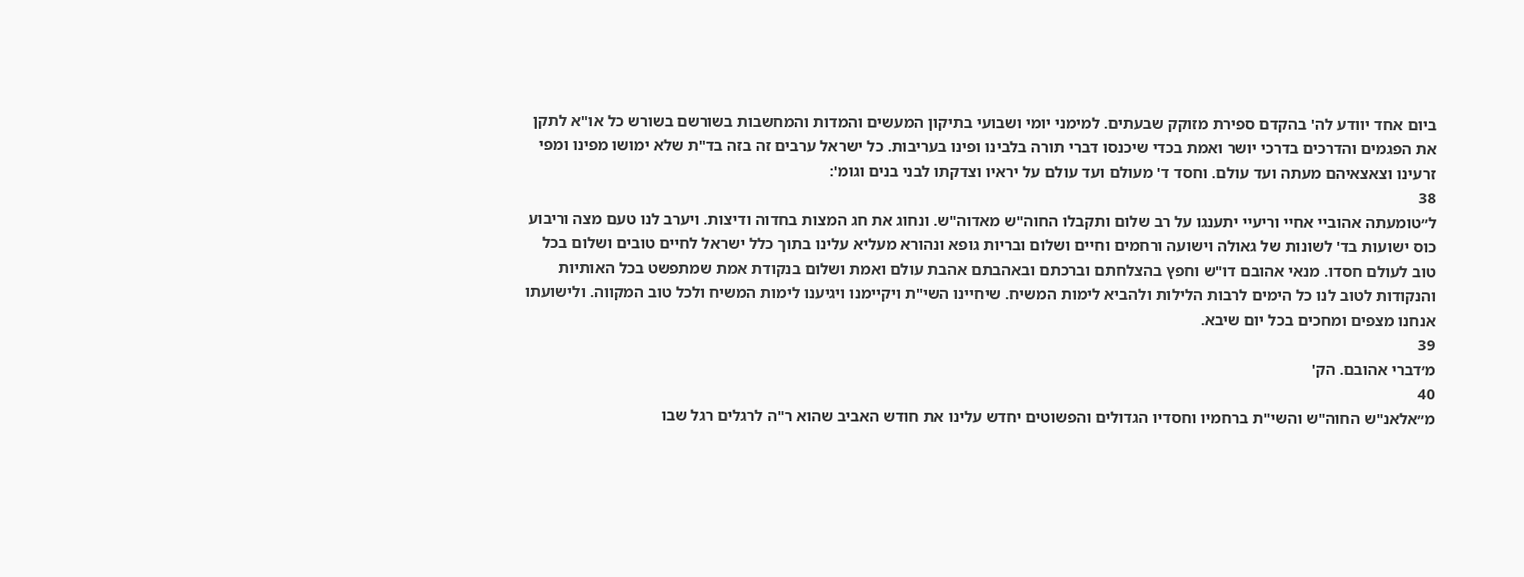ביום אחד יוודע לה' בהקדם ספירת מזוקק שבעתים. למימני יומי ושבועי בתיקון המעשים והמדות והמחשבות בשורשם בשורש כל או"א לתקן את הפגמים והדרכים בדרכי יושר ואמת בכדי שיכנסו דברי תורה בלבינו ופינו בעריבות. כל ישראל ערבים זה בזה בד"ת שלא ימושו מפינו ומפי זרעינו וצאצאיהם מעתה ועד עולם. וחסד ד' מעולם ועד עולם על יראיו וצדקתו לבני בנים וגומ':
38
ל״טומעתה אהוביי אחיי וריעיי יתענגו על רב שלום ותקבלו החוה"ש מאדוה"ש. ונחוג את חג המצות בחדוה ודיצות. ויערב לנו טעם מצה וריבוע כוס ישועות בד' לשונות של גאולה וישועה ורחמים וחיים ושלום ובריות גופא ונהורא מעליא עלינו בתוך כלל ישראל לחיים טובים ושלום בכל טוב לעולם חסדו. מנאי אהובם דו"ש וחפץ בהצלחתם וברכתם ובאהבתם אהבת עולם ואמת ושלום בנקודת אמת שמתפשט בכל האותיות והנקודות לטוב לנו כל הימים לרבות הלילות ולהביא לימות המשיח. שיחיינו השי"ת ויקיימנו ויגיענו לימות המשיח ולכל טוב המקווה. ולישועתו אנחנו מצפים ומחכים בכל יום שיבא.
39
מ׳דברי אהובם. הק'
40
מ״אלאנ"ש החוה"ש והשי"ת ברחמיו וחסדיו הגדולים והפשוטים יחדש עלינו את חודש האביב שהוא ר"ה לרגלים רגל שבו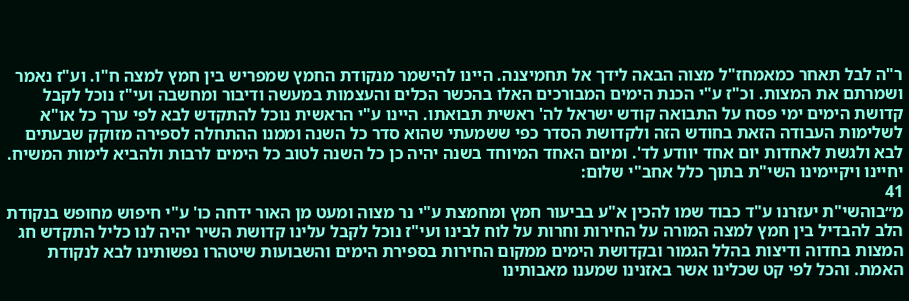ר"ה לבל תאחר כמאמחז"ל מצוה הבאה לידך אל תחמיצנה. היינו להישמר מנקודת החמץ שמפריש בין חמץ למצה ח"ו. וע"ז נאמר ושמרתם את המצות. וכ"ז ע"י הכנת הימים המבורכים האלו בהכשר הכלים והעצמות במעשה ודיבור ומחשבה ועי"ז נוכל לקבל קדושת הימים ימי פסח על התבואה קודש ישראל לה' ראשית תבואתו. היינו ע"י הראשית נוכל להתקדש לבא לפי ערך כל או"א לשלימות העבודה הזאת בחודש הזה ולקדושת הסדר כפי ששמעתי שהוא סדר כל השנה וממנו ההתחלה לספירה מזוקק שבעתים לבא ולגשת לאחדות יום אחד יוודע לד'. ומיום האחד המיוחד בשנה יהיה כן כל השנה לטוב כל הימים לרבות ולהביא לימות המשיח. יחיינו ויקיימינו השי"ת בתוך כלל אחב"י שלום:
41
מ״בוהשי"ת יעזרנו ע"ד כבוד שמו להכין א"ע בביעור חמץ ומחמצת ע"י נר מצוה ומעט מן האור ידחה כו' ע"י חיפוש מחופש בנקודת הלב להבדיל בין חמץ למצה המורה על החירות וחרות על לוח לבינו ועי"ז נוכל לקבל עלינו קדושת השיר יהיה לנו כליל התקדש חג המצות בחדוה ודיצות בהלל הגמור ובקדושת הימים ממקום החירות בספירת הימים והשבועות שיטהרו נפשותינו לבא לנקודת האמת. והכל לפי קט שכלינו אשר באזנינו שמענו מאבותינו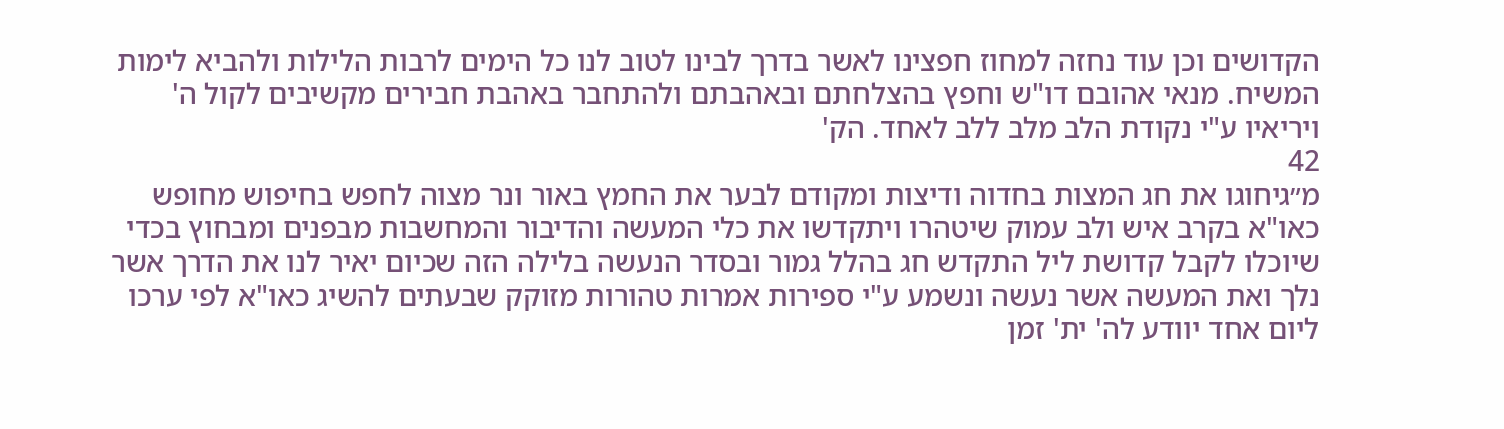הקדושים וכן עוד נחזה למחוז חפצינו לאשר בדרך לבינו לטוב לנו כל הימים לרבות הלילות ולהביא לימות המשיח. מנאי אהובם דו"ש וחפץ בהצלחתם ובאהבתם ולהתחבר באהבת חבירים מקשיבים לקול ה' ויריאיו ע"י נקודת הלב מלב ללב לאחד. הק'
42
מ״גיחוגו את חג המצות בחדוה ודיצות ומקודם לבער את החמץ באור ונר מצוה לחפש בחיפוש מחופש כאו"א בקרב איש ולב עמוק שיטהרו ויתקדשו את כלי המעשה והדיבור והמחשבות מבפנים ומבחוץ בכדי שיוכלו לקבל קדושת ליל התקדש חג בהלל גמור ובסדר הנעשה בלילה הזה שכיום יאיר לנו את הדרך אשר נלך ואת המעשה אשר נעשה ונשמע ע"י ספירות אמרות טהורות מזוקק שבעתים להשיג כאו"א לפי ערכו ליום אחד יוודע לה' ית' זמן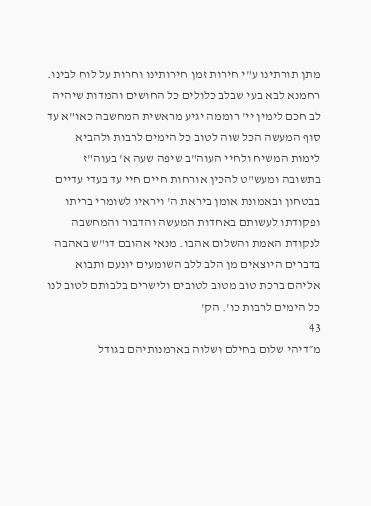מתן תורתינו ע"י חירות זמן חירותינו וחרות על לוח לבינו. רחמנא לבא בעי שבלב כלולים כל החושים והמדות שיהיה לב חכם לימין יי' רוממה יגיע מראשית המחשבה כאו"א עד סוף המעשה הכל שוה לטוב כל הימים לרבות ולהביא לימות המשיח ולחיי העוה"ב שיפה שעה א' בעוה"ז בתשובה ומעש"ט להכין אורחות חיים חיי עד בעדי עדיים בבטחון ובאמונת אומן ביראת ה' ויראיו לשומרי בריתו ופקודתו לעשותם באחדות המעשה והדבור והמחשבה לנקודת האמת והשלום אהבו. מנאי אהובם דו"ש באהבה בדברים היוצאים מן הלב ללב השומעים יונעם ותבוא אליהם ברכת טוב מטוב לטובים ולישרים בלבותם לטוב לנו כל הימים לרבות כו'. הק'
43
מ״דיהי שלום בחילם ושלוה בארמנותיהם בגודל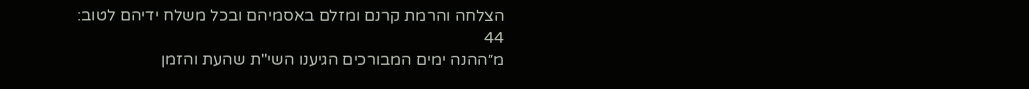הצלחה והרמת קרנם ומזלם באסמיהם ובכל משלח ידיהם לטוב:
44
מ״ההנה ימים המבורכים הגיענו השי"ת שהעת והזמן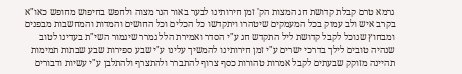גרמא טרם קבלת קדושת חג המצות הק' זמן חירותינו לבער באור הנר מצוה ולחפש בחיפוש מחופש כאו"א בקרב איש ולב עמוק בכל המעמקים שיטהרו ויתקדשו כל הכלים וכל החושים והמדות והמחשבות מבפנים ומבחוץ שנוכל לקבל קדושת ליל התקדש חג ע"י הסדר ואמירת הלל גמרר שיגמור השי"ת בעדינו לטוב שנהיה טובים לילך בדרכי ישרים ע"י זמן חירותינו להמשיך עלינו ע"י שבע ספירות שבע שבתות תמימות תהיינה מזוקק שבעתים לקבל אמרות טהורות כסף צרוף להתברר ולהתצרף ולהתלבן ע"י עשיות ודבורים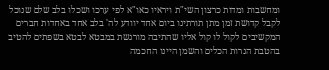ומחשבות ומדות כרצון השי"ת ויראיו כאו"א לפי ערכו ושכלו בלב שלם שנוכל לקבל קדושת זמן מתן תורתינו ביום אחד יוודע לה' בלב אחד באחדות חברים המקשיבים לקול לו קול אליו שהתיבה מורגשת במבטא לבטא בשפתים להטיב בהטבת הנרות הכלים והשמן היינו החכמה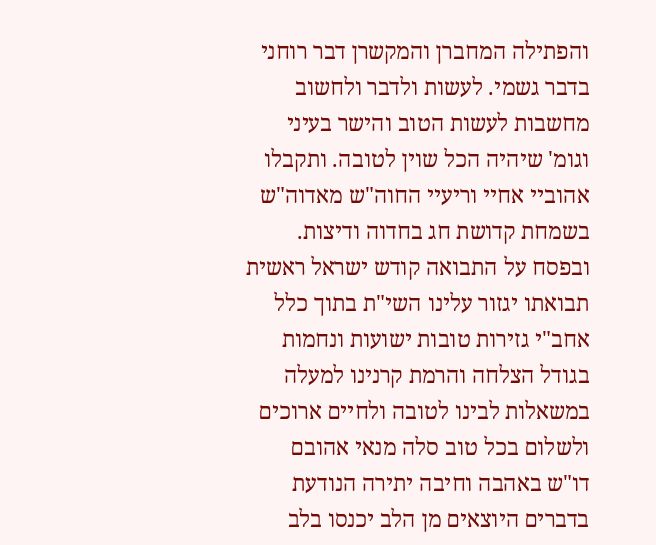והפתילה המחברן והמקשרן דבר רוחני בדבר גשמי. לעשות ולדבר ולחשוב מחשבות לעשות הטוב והישר בעיני וגומ' שיהיה הכל שוין לטובה. ותקבלו אהוביי אחיי וריעיי החוה"ש מאדוה"ש בשמחת קדושת חג בחדוה ודיצות. ובפסח על התבואה קודש ישראל ראשית תבואתו יגזור עלינו השי"ת בתוך כלל אחב"י גזירות טובות ישועות ונחמות בגודל הצלחה והרמת קרנינו למעלה במשאלות לבינו לטובה ולחיים ארוכים ולשלום בכל טוב סלה מנאי אהובם דו"ש באהבה וחיבה יתירה הנודעת בדברים היוצאים מן הלב יכנסו בלב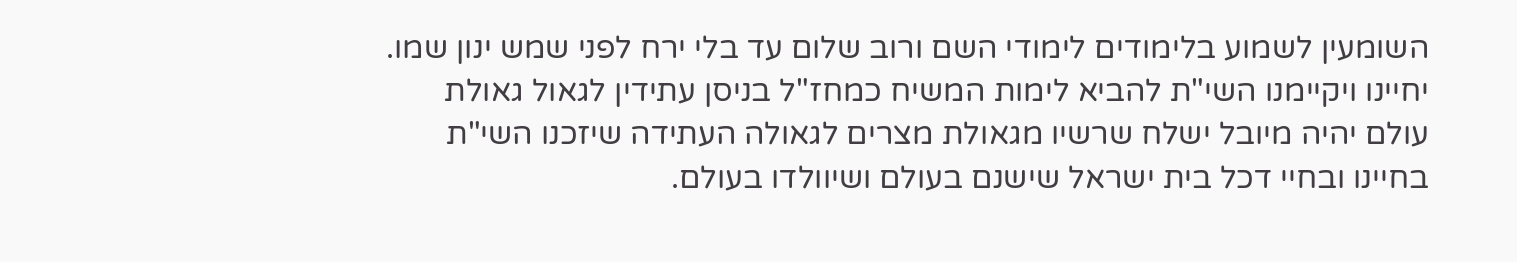השומעין לשמוע בלימודים לימודי השם ורוב שלום עד בלי ירח לפני שמש ינון שמו. יחיינו ויקיימנו השי"ת להביא לימות המשיח כמחז"ל בניסן עתידין לגאול גאולת עולם יהיה מיובל ישלח שרשיו מגאולת מצרים לגאולה העתידה שיזכנו השי"ת בחיינו ובחיי דכל בית ישראל שישנם בעולם ושיוולדו בעולם.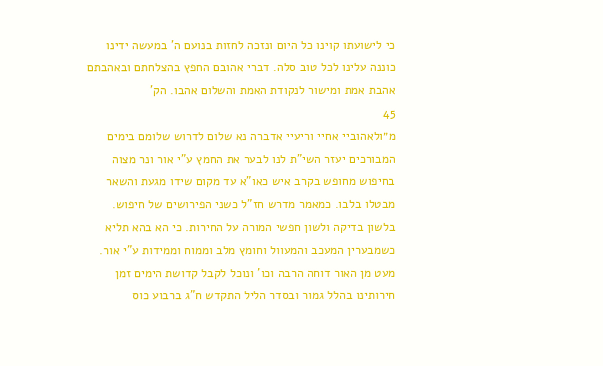כי לישועתו קוינו כל היום ונזכה לחזות בנועם ה' במעשה ידינו כוננה עלינו לכל טוב סלה. דברי אהובם החפץ בהצלחתם ובאהבתם אהבת אמת ומישור לנקודת האמת והשלום אהבו. הק'
45
מ״ולאהוביי אחיי וריעיי אדברה נא שלום לדרוש שלומם בימים המבורכים יעזר השי"ת לנו לבער את החמץ ע"י אור ונר מצוה בחיפוש מחופש בקרב איש כאו"א עד מקום שידו מגעת והשאר מבטלו בלבו. כמאמר מדרש חז"ל כשני הפירושים של חיפוש. בלשון בדיקה ולשון חפשי המורה על החירות. כי הא בהא תליא כשמבערין המעכב והמעוול וחומץ מלב וממוח וממידות ע"י אור. מעט מן האור דוחה הרבה וכו' ונוכל לקבל קדושת הימים זמן חירותינו בהלל גמור ובסדר הליל התקדש ח"ג ברבוע כוס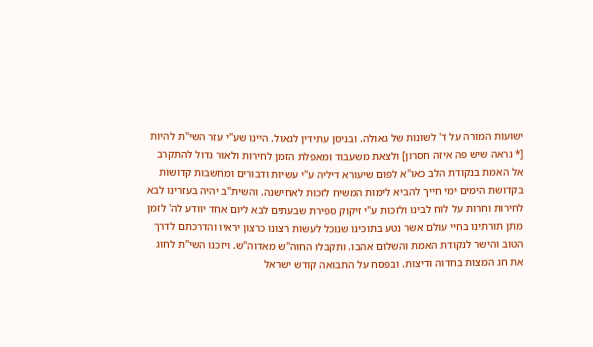ישועות המורה על ד' לשונות של גאולה. ובניסן עתידין לגאול. היינו שע"י עזר השי"ת להיות [* נראה שיש פה איזה חסרון] ולצאת משעבוד ומאפלת הזמן לחירות ולאור גדול להתקרב אל האמת בנקודת הלב כאו"א לפום שיעורא דיליה ע"י עשיות ודבורים ומחשבות קדושות בקדושת הימים ימי חייך להביא לימות המשיח לזכות לאחישנה. והשית"ב יהיה בעזרינו לבא לחירות וחרות על לוח לבינו ולזכות ע"י זיקוק ספירת שבעתים לבא ליום אחד יוודע לה' לזמן מתן תורתינו בחיי עולם אשר נטע בתוכינו שנוכל לעשות רצונו כרצון יראיו והדרכתם לדרך הטוב והישר לנקודת האמת והשלום אהבו. ותקבלו החוה"ש מאדוה"ש. ויזכנו השי"ת לחוג את חג המצות בחדוה ודיצות. ובפסח על התבואה קודש ישראל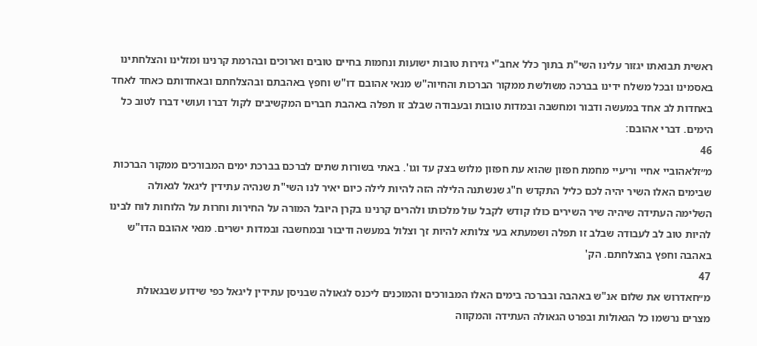ראשית תבואתו יגזור עלינו השי"ת בתוך כלל אחב"י גזירות טובות ישועות ונחמות בחיים טובים וארוכים ובהרמת קרנינו ומזלינו והצלחתינו באסמינו ובכל משלח ידינו בברכה משולשת ממקור הברכות והחיוה"ש מנאי אהובם דו"ש וחפץ באהבתם ובהצלחתם ובאחדותם כאחד לאחד באחדות לב אחד במעשה ודבור ומחשבה ובמדות טובות ובעבודה שבלב זו תפלה באהבת חברים המקשיבים לקול דברו ועושי דברו לטוב כל הימים. דברי אהובם:
46
מ״זלאהוביי אחיי וריעיי מחמת חפזון שהוא עת חפזון מלוש בצק עד וגו'. באתי בשורות שתים לברכם בברכת ימים המבורכים ממקור הברכות שבימים האלו השיר יהיה לכם כליל התקדש ח"ג שנשתנה הלילה הזה להיות לילה כיום יאיר לנו השי"ת שנהיה עתידין ליגאל לגאולה השלימה העתידה שיהיה שיר השירים כולו קודש לקבל עול מלכותו ולהרים קרנינו בקרן היובל המורה על החירות וחרות על הלוחות לוח לבינו להיות טוב לב לעבודה שבלב זו תפלה ושמעתא בעי צלותא להיות זך וצלול במעשה ודיבור ובמחשבה ובמדות ישרים. מנאי אהובם הדו"ש באהבה וחפץ בהצלחתם. הק'
47
מ״חאדרוש את שלום אנ"ש באהבה ובברכה בימים האלו המבורכים והמוכנים ליכנס לגאולה שבניסן עתידין ליגאל כפי שידוע שבגאולת מצרים נרשמו כל הגאולות ובפרט הגאולה העתידה והמקווה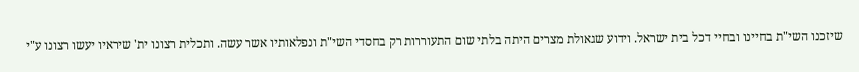שיזכנו השי"ת בחיינו ובחיי דכל בית ישראל. וידוע שגאולת מצרים היתה בלתי שום התעוררות רק בחסדי השי"ת ונפלאותיו אשר עשה. ותכלית רצונו ית' שיראיו יעשו רצונו ע"י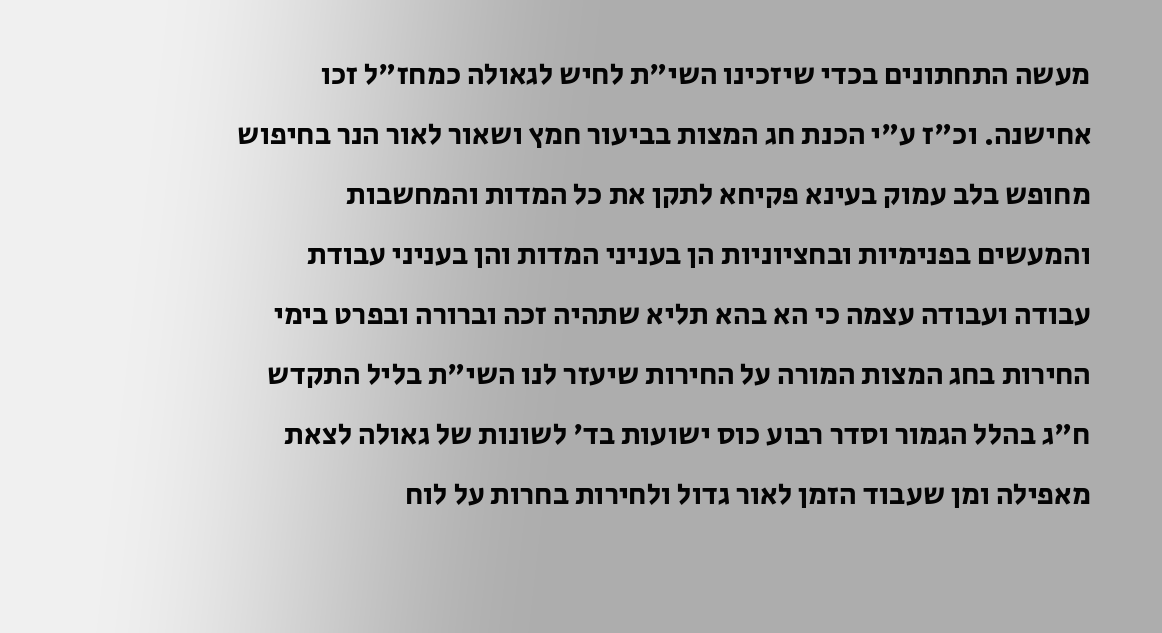מעשה התחתונים בכדי שיזכינו השי"ת לחיש לגאולה כמחז"ל זכו אחישנה. וכ"ז ע"י הכנת חג המצות בביעור חמץ ושאור לאור הנר בחיפוש מחופש בלב עמוק בעינא פקיחא לתקן את כל המדות והמחשבות והמעשים בפנימיות ובחציוניות הן בעניני המדות והן בעניני עבודת עבודה ועבודה עצמה כי הא בהא תליא שתהיה זכה וברורה ובפרט בימי החירות בחג המצות המורה על החירות שיעזר לנו השי"ת בליל התקדש ח"ג בהלל הגמור וסדר רבוע כוס ישועות בד' לשונות של גאולה לצאת מאפילה ומן שעבוד הזמן לאור גדול ולחירות בחרות על לוח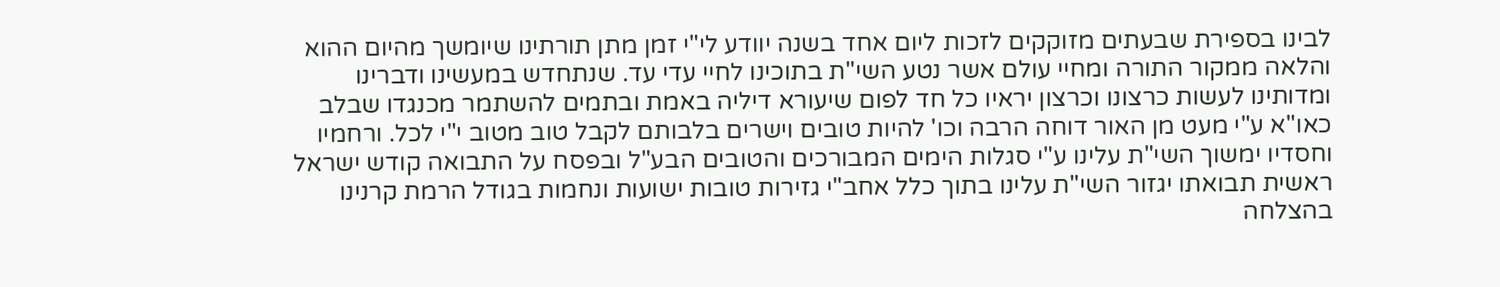לבינו בספירת שבעתים מזוקקים לזכות ליום אחד בשנה יוודע לי"י זמן מתן תורתינו שיומשך מהיום ההוא והלאה ממקור התורה ומחיי עולם אשר נטע השי"ת בתוכינו לחיי עדי עד. שנתחדש במעשינו ודברינו ומדותינו לעשות כרצונו וכרצון יראיו כל חד לפום שיעורא דיליה באמת ובתמים להשתמר מכנגדו שבלב כאו"א ע"י מעט מן האור דוחה הרבה וכו' להיות טובים וישרים בלבותם לקבל טוב מטוב י"י לכל. ורחמיו וחסדיו ימשוך השי"ת עלינו ע"י סגלות הימים המבורכים והטובים הבע"ל ובפסח על התבואה קודש ישראל ראשית תבואתו יגזור השי"ת עלינו בתוך כלל אחב"י גזירות טובות ישועות ונחמות בגודל הרמת קרנינו בהצלחה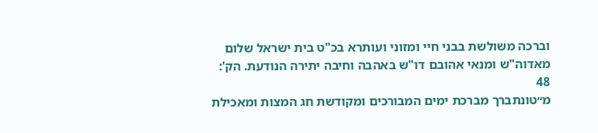וברכה משולשת בבני חיי ומזוני ועותרא בכ"ט בית ישראל שלום מאדוה"ש ומנאי אהובם דו"ש באהבה וחיבה יתירה הנודעת. הק':
48
מ״טונתברך מברכת ימים המבורכים ומקודשת חג המצות ומאכילת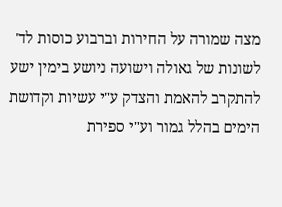מצה שמורה על החירות וברבוע כוסות לד' לשונות של גאולה וישועה ניושע בימין ישע להתקרב להאמת והצדק ע"י עשיות וקדושת הימים בהלל גמור וע"י ספירת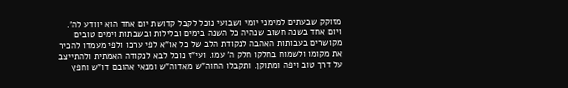מזוקק שבעתים למימני יומי ושבועי נוכל לקבל קדושת יום אחד הוא יוודע לה'. ויום אחד בשנה חשוב שנהיה כל השנה בימים ובלילות ובשבתות וימים טובים מקושרים בעבותות האהבה לנקודת הלב של כל או"א לפי ערכו ולפי מעמדו להכיר את מקומו ולשמוח בחלקו חלק ה' עמו. ועי"ז נוכל לבא לנקודה האמתית ולהתייצב על דרך טוב ויפה ומתוקן. ותקבלו החוה"ש מאדוה"ש ומנאי אהובם דו"ש וחפץ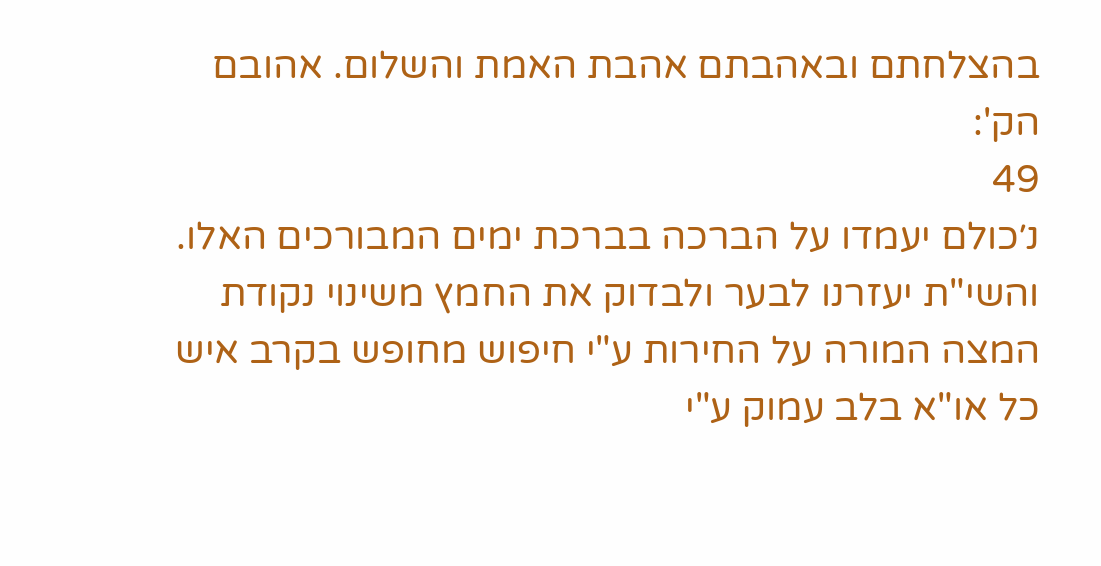בהצלחתם ובאהבתם אהבת האמת והשלום. אהובם הק':
49
נ׳כולם יעמדו על הברכה בברכת ימים המבורכים האלו. והשי"ת יעזרנו לבער ולבדוק את החמץ משינוי נקודת המצה המורה על החירות ע"י חיפוש מחופש בקרב איש כל או"א בלב עמוק ע"י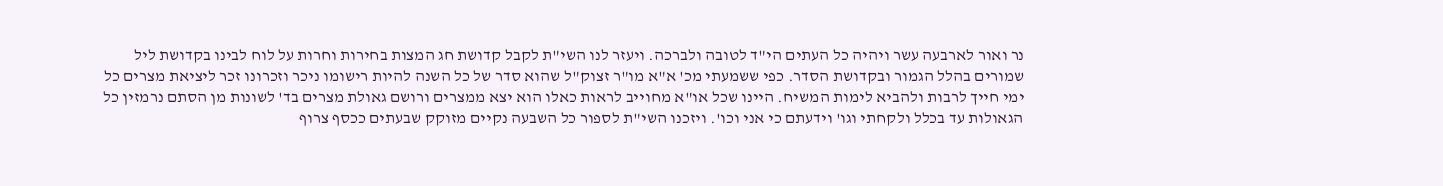נר ואור לארבעה עשר ויהיה כל העתים הי"ד לטובה ולברכה. ויעזר לנו השי"ת לקבל קדושת חג המצות בחירות וחרות על לוח לבינו בקדושת ליל שמורים בהלל הגמור ובקדושת הסדר. כפי ששמעתי מכ' א"א מו"ר זצוק"ל שהוא סדר של כל השנה להיות רישומו ניכר וזכרונו זכר ליציאת מצרים כל ימי חייך לרבות ולהביא לימות המשיח. היינו שכל או"א מחוייב לראות כאלו הוא יצא ממצרים ורושם גאולת מצרים בד' לשונות מן הסתם נרמזין כל הגאולות עד בכלל ולקחתי וגו' וידעתם כי אני וכו'. ויזכנו השי"ת לספור כל השבעה נקיים מזוקק שבעתים ככסף צרוף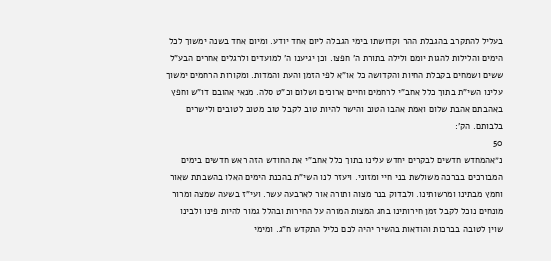בעליל להתקרב בהגבלת ההר וקדושתו בימי הגבלה ליום אחד יודע. ומיום אחד בשנה ימשוך לכל הימים והלילות להגות יומם ולילה בתורת ה' חפצו. וכן יגיענו ה' למועדים ולרגלים אחרים הבע"ל ששים ושמחים בקבלת החיות והקדושה כל או"א לפי הזמן והעת והמדות. ומקורות הרחמים ימשוך עלינו השי"ת בתוך כלל אחב"י לרחמים וחיים ארוכים ושלום וכ"ט סלה. מנאי אהובם דו"ש וחפץ באהבתם אהבת שלום ואמת אהבו הטוב והישר להיות טוב לקבל טוב מטוב לטובים ולישרים בלבותם. הק':
50
נ״אהמחדש חדשים לבקרים יחדש עלינו בתוך כלל אחב"י את החודש הזה ראש חדשים בימים המבורכים בברכה משולשת בני חיי ומזוני. ויעזר לנו השי"ת בהכנת הימים האלו בהשבתת שאור וחמץ מבתינו ומרשותינו. ולבדוק בנר מצוה ותורה אור לארבעה עשר. ועי"ז בשעה שמצה ומרור מונחים נוכל לקבל זמן חירותינו בחג המצות המורה על החירות ובהלל גמור להיות פינו ולבינו שוין לטובה בברכות והודאות בהשיר יהיה לכם כליל התקדש ח"ג. ומימי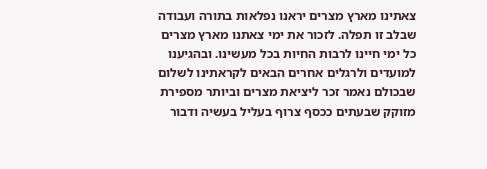צאתינו מארץ מצרים יראנו נפלאות בתורה ועבודה שבלב זו תפלה. לזכור את ימי צאתנו מארץ מצרים כל ימי חיינו לרבות החיות בכל מעשינו. ובהגיענו למועדים ולרגלים אחרים הבאים לקראתינו לשלום שבכולם נאמר זכר ליציאת מצרים וביותר מספירת מזוקק שבעתים ככסף צרוף בעליל בעשיה ודבור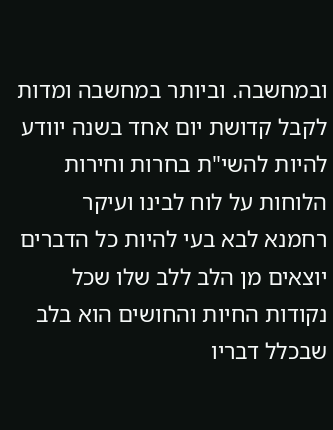ובמחשבה. וביותר במחשבה ומדות לקבל קדושת יום אחד בשנה יוודע להיות להשי"ת בחרות וחירות הלוחות על לוח לבינו ועיקר רחמנא לבא בעי להיות כל הדברים יוצאים מן הלב ללב שלו שכל נקודות החיות והחושים הוא בלב שבכלל דבריו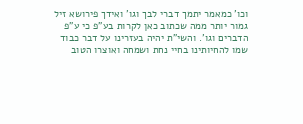וכו' כמאמר יתמך דברי לבך וגו' ואידך פירושא זיל גמור יותר ממה שכתוב כאן לקרות בע"פ כי ע"פ הדברים וגו'. והשי"ת יהיה בעזרינו על דבר כבוד שמו להחיותינו בחיי נחת ושמחה ואוצרו הטוב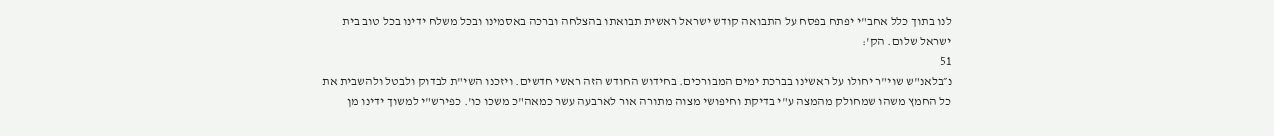לנו בתוך כלל אחב"י יפתח בפסח על התבואה קודש ישראל ראשית תבואתו בהצלחה וברכה באסמינו ובכל משלח ידינו בכל טוב בית ישראל שלום. הק':
51
נ״בלאנ"ש שוי"ר יחולו על ראשינו בברכת ימים המבורכים. בחידוש החודש הזה ראשי חדשים. ויזכנו השי"ת לבדוק ולבטל ולהשבית את כל החמץ משהו שמחולק מהמצה ע"י בדיקת וחיפושי מצוה מתורה אור לארבעה עשר כמאה"כ משכו כו'. כפירש"י למשוך ידינו מן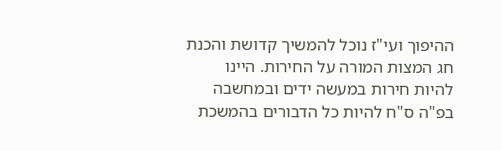ההיפוך ועי"ז נוכל להמשיך קדושת והכנת חג המצות המורה על החירות. היינו להיות חירות במעשה ידים ובמחשבה בפ"ה ס"ח להיות כל הדבורים בהמשכת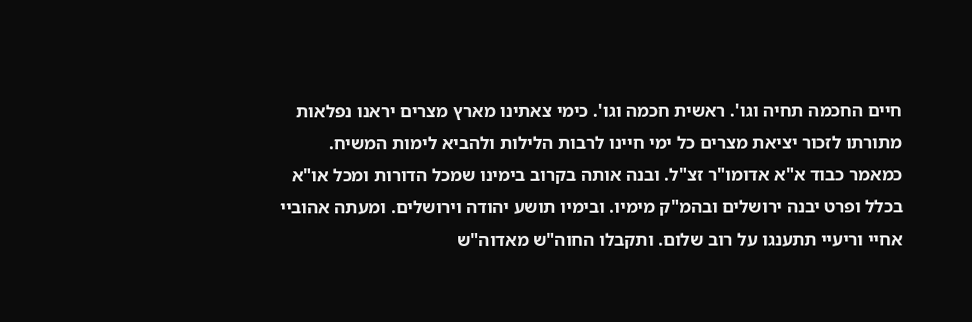חיים החכמה תחיה וגו'. ראשית חכמה וגו'. כימי צאתינו מארץ מצרים יראנו נפלאות מתורתו לזכור יציאת מצרים כל ימי חיינו לרבות הלילות ולהביא לימות המשיח. כמאמר כבוד א"א אדומו"ר זצ"ל. ובנה אותה בקרוב בימינו שמכל הדורות ומכל או"א בכלל ופרט יבנה ירושלים ובהמ"ק מימיו. ובימיו תושע יהודה וירושלים. ומעתה אהוביי אחיי וריעיי תתענגו על רוב שלום. ותקבלו החוה"ש מאדוה"ש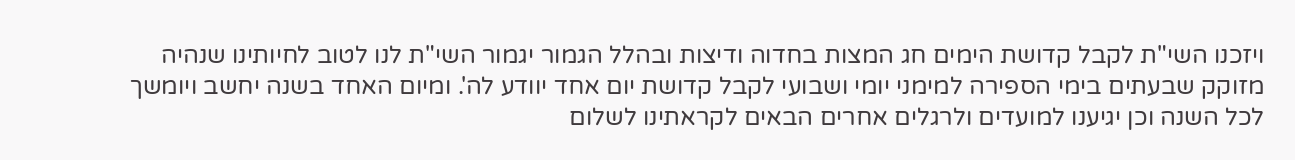ויזכנו השי"ת לקבל קדושת הימים חג המצות בחדוה ודיצות ובהלל הגמור יגמור השי"ת לנו לטוב לחיותינו שנהיה מזוקק שבעתים בימי הספירה למימני יומי ושבועי לקבל קדושת יום אחד יוודע לה'. ומיום האחד בשנה יחשב ויומשך לכל השנה וכן יגיענו למועדים ולרגלים אחרים הבאים לקראתינו לשלום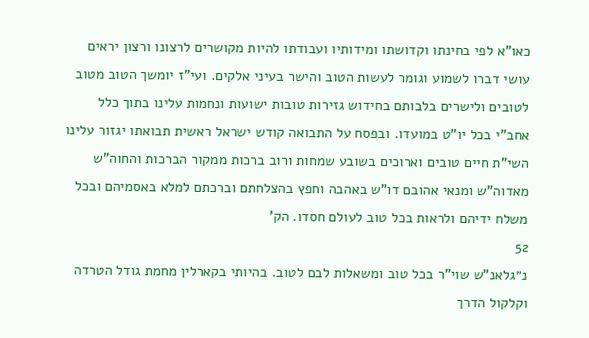כאו"א לפי בחינתו וקדושתו ומידותיו ועבודתו להיות מקושרים לרצונו ורצון יראים עושי דברו לשמוע וגומר לעשות הטוב והישר בעיני אלקים. ועי"ז יומשך הטוב מטוב לטובים ולישרים בלבותם בחידוש גזירות טובות ישועות ונחמות עלינו בתוך כלל אחב"י בכל יו"ט במועדו. ובפסח על התבואה קודש ישראל ראשית תבואתו יגזור עלינו השי"ת חיים טובים וארוכים בשובע שמחות ורוב ברכות ממקור הברכות והחוה"ש מאדוה"ש ומנאי אהובם דו"ש באהבה וחפץ בהצלחתם וברכתם למלא באסמיהם ובכל משלח ידיהם ולראות בכל טוב לעולם חסדו. הק'
52
נ״גלאנ"ש שוי"ר בכל טוב ומשאלות לבם לטוב. בהיותי בקארלין מחמת גודל הטרדה וקלקול הדרך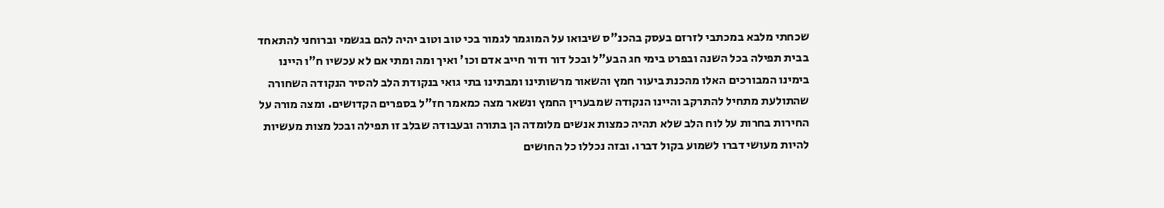שכחתי מלבא במכתבי לזרזם בעסק בהכנ"ס שיבואו על המוגמר לגמור בכי טוב וטוב יהיה להם בגשמי וברוחני להתאחד בבית תפילה בכל השנה ובפרט בימי חג הבע"ל ובכל דור ודור חייב אדם וכו' ואיך ומה ומתי אם לא עכשיו ח"ו היינו בימינו המבורכים האלו מהכנת ביעור חמץ והשאור מרשותינו ומבתינו בתי גואי בנקודת הלב להסיר הנקודה השחורה שהתולעת מתחיל להתרקב והיינו הנקודה שמבערין החמץ ונשאר מצה כמאמר חז"ל בספרים הקדושים. ומצה מורה על החירות בחרות על לוח הלב שלא תהיה כמצות אנשים מלומדה הן בתורה ובעבודה שבלב זו תפילה ובכל מצות מעשיות להיות מעושי דברו לשמוע בקול דברו. ובזה נכללו כל החושים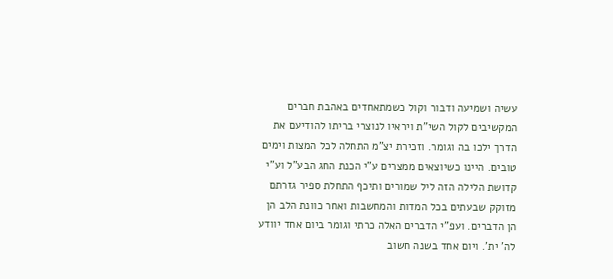עשיה ושמיעה ודבור וקול כשמתאחדים באהבת חברים המקשיבים לקול השי"ת ויראיו לנוצרי בריתו להודיעם את הדרך ילכו בה וגומר. וזכירת יצ"מ התחלה לכל המצות וימים טובים. היינו כשיוצאים ממצרים ע"י הכנת החג הבע"ל וע"י קדושת הלילה הזה ליל שמורים ותיכף התחלת ספיר גזרתם מזוקק שבעתים בכל המדות והמחשבות ואחר כוונת הלב הן הן הדברים. ועפ"י הדברים האלה כרתי וגומר ביום אחד יוודע לה' ית'. ויום אחד בשנה חשוב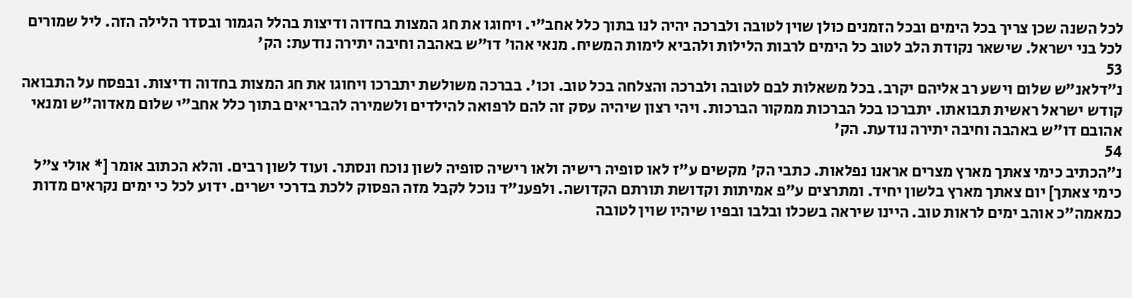לכל השנה שכן צריך בכל הימים ובכל הזמנים כולן שוין לטובה ולברכה יהיה לנו בתוך כלל אחב"י. ויחוגו את חג המצות בחדוה ודיצות בהלל הגמור ובסדר הלילה הזה. ליל שמורים לכל בני ישראל. שישאר נקודת הלב לטוב כל הימים לרבות הלילות ולהביא לימות המשיח. מנאי אהו' דו"ש באהבה וחיבה יתירה נודעת: הק'
53
נ״דלאנ"ש שלום וישע רב אליהם יקרב. בכל משאלות לבם לטובה ולברכה והצלחה בכל טוב. וכו'. בברכה משולשת יתברכו ויחוגו את חג המצות בחדוה ודיצות. ובפסח על התבואה קודש ישראל ראשית תבואתו. יתברכו בכל הברכות ממקור הברכות. ויהי רצון שיהיה עסק זה להם לרפואה להילדים ולשמירה להבריאים בתוך כלל אחב"י שלום מאדוה"ש ומנאי אהובם דו"ש באהבה וחיבה יתירה נודעת. הק'
54
נ״הכתיב כימי צאתך מארץ מצרים אראנו נפלאות. כתבי הק' מקשים ע"ז לאו סופיה רישיה ולאו רישיה סופיה לשון נוכח ונסתר. ועוד לשון רבים. והלא הכתוב אומר [* אולי צ"ל כימי צאתך] יום צאתך מארץ בלשון יחיד. ומתרצים ע"פ אמיתות וקדושת תורתם הקדושה. ולפענ"ד נוכל לקבל מזה הפסוק ללכת בדרכי ישרים. ידוע לכל כי ימים נקראים מדות כמאמה"כ אוהב ימים לראות טוב. היינו שיראה בשכלו ובלבו ובפיו שיהיו שוין לטובה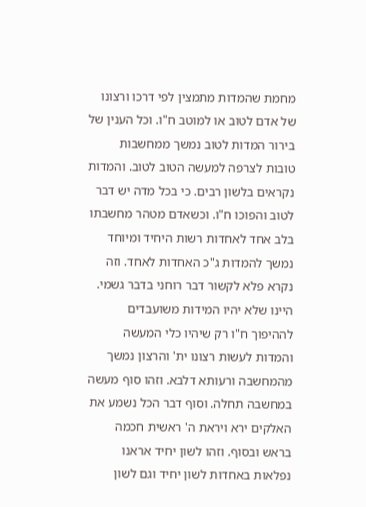מחמת שהמדות מתמצין לפי דרכו ורצונו של אדם לטוב או למוטב ח"ו. וכל הענין של בירור המדות לטוב נמשך ממחשבות טובות לצרפה למעשה הטוב לטוב. והמדות נקראים בלשון רבים. כי בכל מדה יש דבר לטוב והפוכו ח"ו. וכשאדם מטהר מחשבתו בלב אחד לאחדות רשות היחיד ומיוחד נמשך להמדות ג"כ האחדות לאחד. וזה נקרא פלא לקשור דבר רוחני בדבר גשמי. היינו שלא יהיו המידות משועבדים לההיפוך ח"ו רק שיהיו כלי המעשה והמדות לעשות רצונו ית' והרצון נמשך מהמחשבה ורעותא דלבא. וזהו סוף מעשה במחשבה תחלה. וסוף דבר הכל נשמע את האלקים ירא ויראת ה' ראשית חכמה בראש ובסוף. וזהו לשון יחיד אראנו נפלאות באחדות לשון יחיד וגם לשון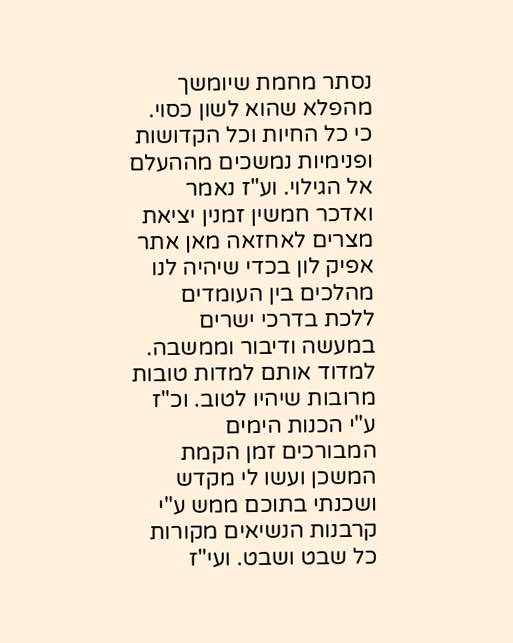נסתר מחמת שיומשך מהפלא שהוא לשון כסוי. כי כל החיות וכל הקדושות ופנימיות נמשכים מההעלם אל הגילוי. וע"ז נאמר ואדכר חמשין זמנין יציאת מצרים לאחזאה מאן אתר אפיק לון בכדי שיהיה לנו מהלכים בין העומדים ללכת בדרכי ישרים במעשה ודיבור וממשבה. למדוד אותם למדות טובות מרובות שיהיו לטוב. וכ"ז ע"י הכנות הימים המבורכים זמן הקמת המשכן ועשו לי מקדש ושכנתי בתוכם ממש ע"י קרבנות הנשיאים מקורות כל שבט ושבט. ועי"ז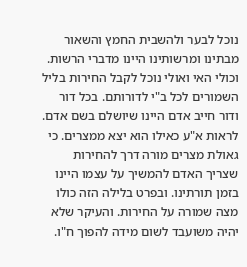נוכל לבער ולהשבית החמץ והשאור מבתינו ומרשותינו היינו מדברי הרשות. וכולי האי ואולי נוכל לקבל החירות בליל השמורים לכל ב"י לדורותם. בכל דור ודור חייב אדם היינו שיושלם בשם אדם. לראות א"ע כאילו הוא יצא ממצרים. כי גאולת מצרים מורה דרך להחירות שצריך האדם להמשיך על עצמו היינו בזמן תורתינו. ובפרט בלילה הזה כולו מצה שמורה על החירות. והעיקר שלא יהיה משועבד לשום מידה להפוך ח"ו.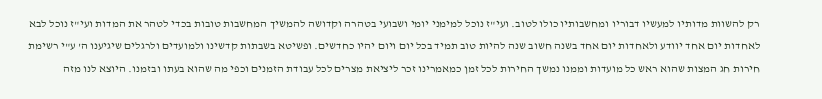רק להשוות מדותיו למעשיו דבוריו ומחשבותיו כולו לטוב. ועי"ז נוכל למימני יומי ושבועי בטהרה וקדושה להמשיך המחשבות טובות בכדי לטהר את המדות ועי"ז נוכל לבא לאחדות יום אחד יוודע ולאחדות יום אחד בשנה חשוב שנה להיות טוב תמיד בכל יום ויום יהיו כחדשים. ופשיטא בשבתות קדשינו ולמועדים ולרגלים שיגיענו ה' ע"י רשימת חירות חג המצות שהוא ראש כל מועדות וממנו נמשך החירות לכל זמן כמאמרינו זכר ליציאת מצרים לכל עבודת הזמנים וכפי מה שהוא בעתו ובזמנו. היוצא לנו מזה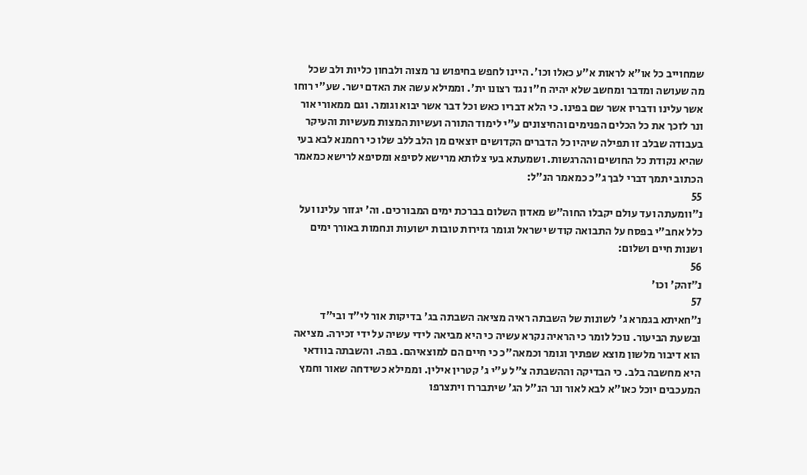שמחוייב כל או"א לראות א"ע כאלו וכו'. היינו לחפש בחיפוש נר מצוה ולבחון כליות ולב שכל מה שעושה ומדבר ומחשב שלא יהיה ח"ו נגד רצונו ית'. וממילא עשה את האדם ישר. שע"י רוחו אשר עלינו ודבריו אשר שם בפינו. כי הלא דבריו כאש וכל דבר אשר יבוא וגומר. וגם ממאורי אור ונר לזכך את כל הכלים הפנימים והחיצונים ע"י לימוד התורה ועשיות המצות מעשיות והעיקר בעבודה שבלב זו תפילה שיהיו כל הדברים הקדושים יוצאים מן הלב ללב שלו כי רחמנא לבא בעי שהיא נקודת כל החושים וההרגשות. ושמעתא בעי צלותא מרישא לסיפא ומסיפא לרישא כמאמר הכתוב יתמך דברי לבך ג"כ כמאמר הנ"ל:
55
נ״וומעתה ועד עולם יקבלו החוה"ש מאדון השלום בברכת ימים המבורכים. וה' יגזור עלינו ועל כלל אחב"י בפסח על התבואה קודש ישראל וגומר גזירות טובות ישועות ונחמות באורך ימים ושנות חיים ושלום:
56
נ״זהק' וכו'
57
נ״חאיתא בגמרא ג' לשונות של השבתה ראיה מציאה השבתה בג' בדיקות אור לי"ד ובי"ד ובשעת הביעור. נוכל לומר כי הראיה נקרא עשיה כי היא מביאה לידי עשיה על ידי זכירה. מציאה הוא דיבור מלשון מוצא שפתיך וגומר וכמאה"כ כי חיים הם למוצאיהם. בפה. והשבתה בוודאי היא מחשבה בלב. כי הבדיקה וההשבתה צ"ל ע"י ג' קטרין אילין. וממילא כשידחה שאור וחמץ המעכבים יוכל כאו"א לבא לאור ונר הנ"ל הג' שיתבררו ויתצרפו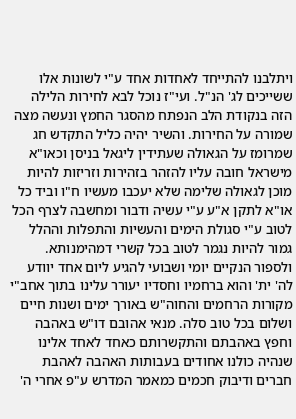ויתלבנו להתייחד לאחדות אחד ע"י לשונות אלו ששייכים לג' הנ"ל. ועי"ז נוכל לבא לחירות הלילה הזה בנקודת הלב הנפתח מהסגר החמץ ונעשה מצה שמורה על החירות. והשיר יהיה כליל התקדש חג שמרומז על הגאולה שעתידין ליגאל בניסן וכאו"א מישראל חובה עליו להזהר בזהירות וזריזות להיות מוכן לגאולה שלימה שלא יעכבו מעשיו ח"ו וביד כל או"א לתקן א"ע ע"י עשיה ודבור ומחשבה לצרף הכל לטוב ע"י סגולת הימים והעשיות והתפלות וההלל גמור להיות נגמר לטוב בכל קשרי דמהימנותא. ולספור הנקיים יומי ושבועי להגיע ליום אחד יוודע לה' ית' והוא ברחמיו וחסדיו יעורר עלינו בתוך אחב"י מקורות הרחמים והחוה"ש באורך ימים ושנות חיים ושלום בכל טוב סלה. מנאי אהובם דו"ש באהבה וחפץ באהבתם והתקשרותם כאחד לאחד אלינו שנהיה כולנו אחודים בעבותות האהבה לאהבת חברים ודיבוק חכמים כמאמר המדרש ע"פ אחרי ה'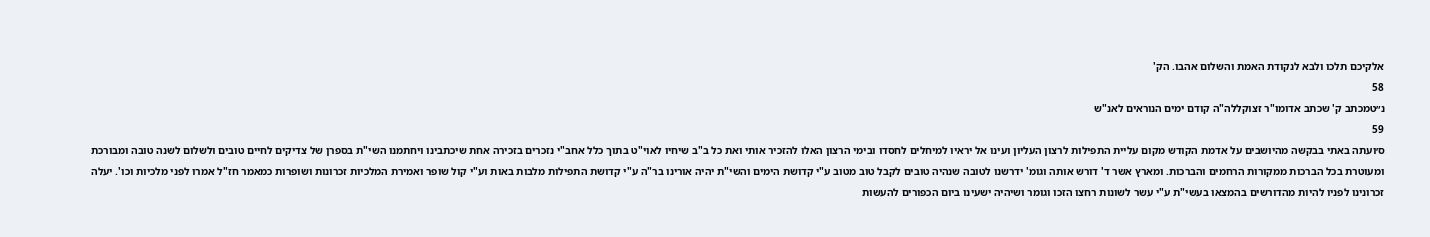אלקיכם תלכו ולבא לנקודת האמת והשלום אהבו. הק'
58
נ״טמכתב ק' שכתב אדומו"ר זצוקללה"ה קודם ימים הנוראים לאנ"ש
59
ס׳ועתה באתי בבקשה מהיושבים על אדמת הקודש מקום עליית התפילות לרצון העליון ועינו אל יראיו למיחלים לחסדו ובימי הרצון האלו להזכיר אותי ואת כל ב"ב שיחיו לאוי"ט בתוך כלל אחב"י נזכרים בזכירה אחת שיכתבינו ויחתמנו השי"ת בספרן של צדיקים לחיים טובים ולשלום לשנה טובה ומבורכת ומעוטרת בכל הברכות ממקורות הרחמים והברכות. ומארץ אשר ד' דורש אותה וגומ' ידרשנו לטובה שנהיה טובים לקבל טוב מטוב ע"י קדושת הימים והשי"ת יהיה אורינו בר"ה ע"י קדושת התפילות מלבות באות וע"י קול שופר ואמירת המלכיות זכרונות ושופרות כמאמר חז"ל אמרו לפני מלכיות וכו'. יעלה זכרונינו לפניו להיות מהדורשים בהמצאו בעשי"ת ע"י עשר לשונות רחצו הזכו וגומר ושיהיה ישעינו ביום הכפורים להעשות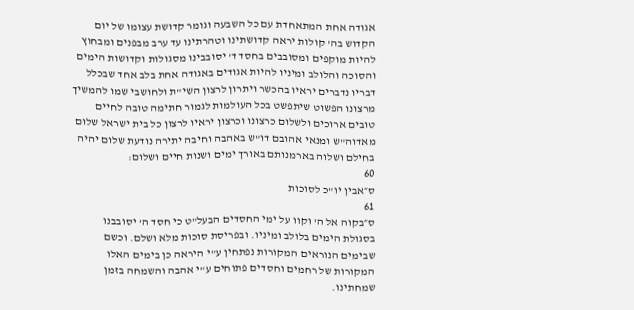אגודה אחת המתאחדת עם כל השבעה וגומר קדושת עצומו של יום הקדוש בה' קולות יראה קדושתינו וטהרתינו עד ערב מבפנים ומבחוץ להיות מוקפים ומסובבים בחסד ד' יסובבינו מסגולות וקדושות הימים והסוכה והלולב ומיניו להיות אגודים באגודה אחת בלב אחד שבכלל דבריו נדברים יראיו בהכשר ויתרון לרצון השי"ת ולחושבי שמו להמשיך מרצונו הפשוט שיתפשט בכל העולמות לגמור חתימה טובה לחיים טובים ארוכים ולשלום כרצונו וכרצון יראיו לרצון כל בית ישראל שלום מאדוה"ש ומנאי אהובם דו"ש באהבה וחיבה יתירה נודעת שלום יהיה בחילם ושלוה בארמנותם באורך ימים ושנות חיים ושלום:
60
ס״אבין יו"כ לסוכות
61
ס״בקוה אל ה' וקוו על ימי החסדים הבעל"ט כי חסד ה' יסובבנו בסגולת הימים בלולב ומיניו. ובפריסת סוכות מלא ושלם. וכשם שבימים הנוראים המקורות נפתחין ע"י היראה כן בימים האלו המקורות של רחמים וחסדים פתוחים ע"י אהבה והשמחה בזמן שמחתינו.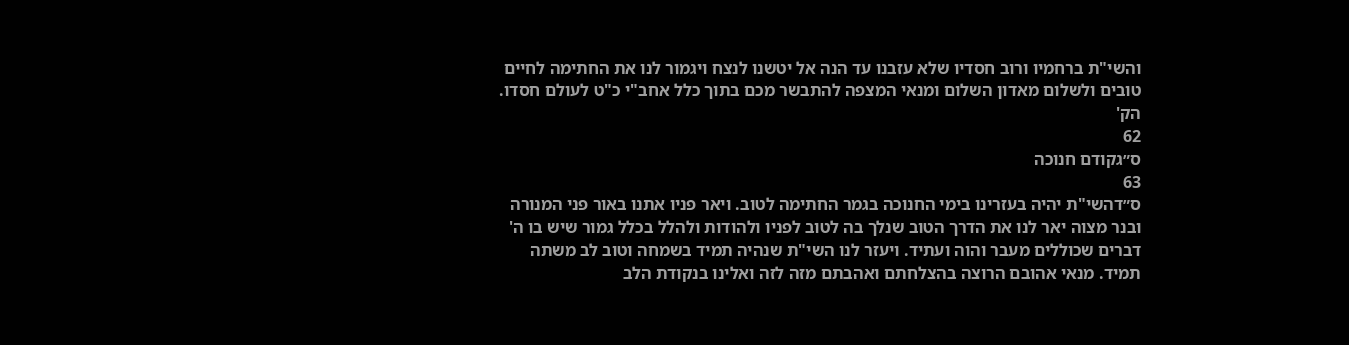והשי"ת ברחמיו ורוב חסדיו שלא עזבנו עד הנה אל יטשנו לנצח ויגמור לנו את החתימה לחיים טובים ולשלום מאדון השלום ומנאי המצפה להתבשר מכם בתוך כלל אחב"י כ"ט לעולם חסדו. הק'
62
ס״גקודם חנוכה
63
ס״דהשי"ת יהיה בעזרינו בימי החנוכה בגמר החתימה לטוב. ויאר פניו אתנו באור פני המנורה ובנר מצוה יאר לנו את הדרך הטוב שנלך בה לטוב לפניו ולהודות ולהלל בכלל גמור שיש בו ה' דברים שכוללים מעבר והוה ועתיד. ויעזר לנו השי"ת שנהיה תמיד בשמחה וטוב לב משתה תמיד. מנאי אהובם הרוצה בהצלחתם ואהבתם מזה לזה ואלינו בנקודת הלב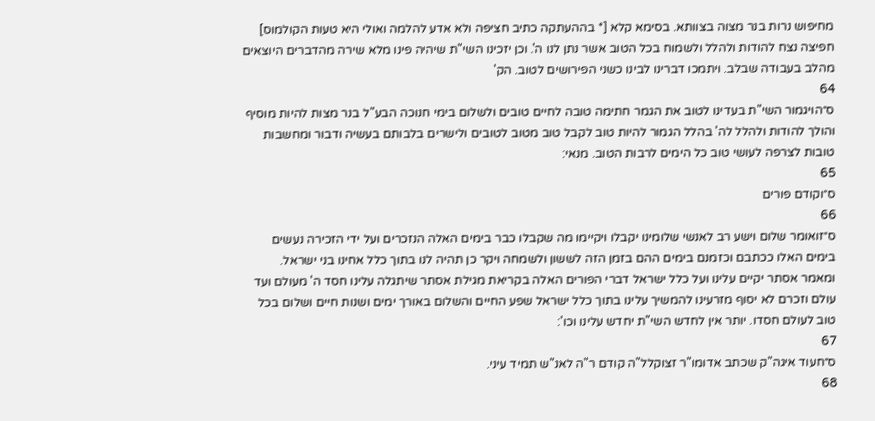מחיפוש נרות בנר מצוה בצוותא. בסימא קלא [* בההעתקה כתיב חציפה ולא אדע להלמה ואולי היא טעות הקולמוס] חפיצה נצח להודות ולהלל ולשמוח בכל הטוב אשר נתן לנו ה'. וכן יזכינו השי"ת שיהיה פינו מלא שירה מהדברים היוצאים מהלב בעבודה שבלב. ויתמכו דברינו לבינו כשני הפירושים לטוב. הק'
64
ס״הויגמור השי"ת בעדינו לטוב את הגמר חתימה טובה לחיים טובים ולשלום בימי חנוכה הבע"ל בנר מצות להיות מוסיף והולך להודות ולהלל לה' בהלל הגמור להיות טוב לקבל טוב מטוב לטובים ולישרים בלבותם בעשיה ודבור ומחשבות טובות לצרפה לעושי טוב כל הימים לרבות הטוב. מנאי:
65
ס״וקודם פורים
66
ס״זואומר שלום וישע רב לאנשי שלומינו יקבלו ויקיימו מה שקבלו כבר בימים האלה הנזכרים ועל ידי הזכירה נעשים בימים האלו ככתבם וכזמנם בימים ההם בזמן הזה לששון ולשמחה ויקר כן תהיה לנו בתוך כלל אחינו בני ישראל. ומאמר אסתר יקיים עלינו ועל כלל ישראל דברי הפורים האלה בקריאת מגילת אסתר שיתגלה עלינו חסד ה' מעולם ועד עולם וזכרם לא יסוף מזרעינו להמשיך עלינו בתוך כלל ישראל שפע החיים והשלום באורך ימים ושנות חיים ושלום בכל טוב לעולם חסדו. יותר אין לחדש השי"ת יחדש עלינו וכו':
67
ס״חעוד איגה"ק שכתב אדומו"ר זצוקלל"ה קודם ר"ה לאנ"ש תמיד עיני.
68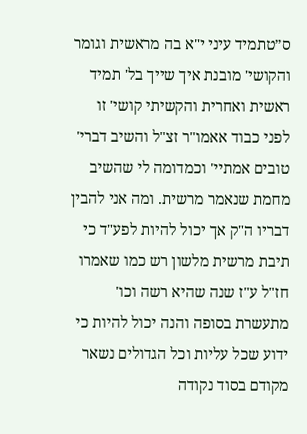ס״טתמיד עיני י"א בה מראשית וגומר והקושי' מובנת איך שייך בל' תמיד ראשית ואחרית והקשיתי קושי' זו לפני כבוד אאמו"ר זצ"ל והשיב דברי' טובים אמתיי' וכמדומה לי שהשיב מחמת שנאמר מרשית. ומה אני להבין דבריו ה"ק אך יכול להיות לפע"ד כי תיבת מרשית מלשון רש כמו שאמרו חז"ל ע"ז שנה שהיא רשה וכו' מתעשרת בסופה והנה יכול להיות כי ידוע שכל עליות וכל הגדולים נשאר מקודם בסוד נקודה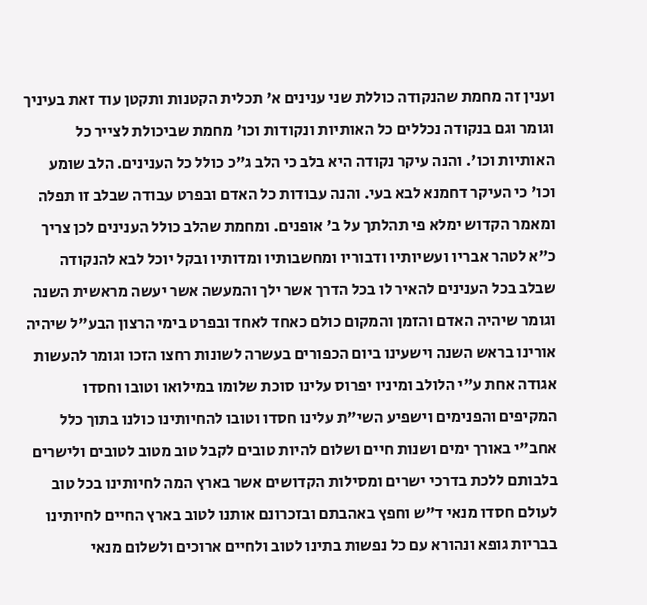וענין זה מחמת שהנקודה כוללת שני ענינים א' תכלית הקטנות ותקטן עוד זאת בעיניך וגומר וגם בנקודה נכללים כל האותיות ונקודות וכו' מחמת שביכולת לצייר כל האותיות וכו'. והנה עיקר נקודה היא בלב כי הלב ג"כ כולל כל הענינים. הלב שומע וכו' כי העיקר דחמנא לבא בעי. והנה עבודות כל האדם ובפרט עבודה שבלב זו תפלה ומאמר הקדוש ימלא פי תהלתך על ב' אופנים. ומחמת שהלב כולל הענינים לכן צריך כ"א לטהר אבריו ועשיותיו ודבוריו ומחשבותיו ומדותיו ובקל יוכל לבא להנקודה שבלב בכל הענינים להאיר לו בכל הדרך אשר ילך והמעשה אשר יעשה מראשית השנה וגומר שיהיה האדם והזמן והמקום כולם כאחד לאחד ובפרט בימי הרצון הבע"ל שיהיה אורינו בראש השנה וישעינו ביום הכפורים בעשרה לשונות רחצו הזכו וגומר להעשות אגודה אחת ע"י הלולב ומיניו יפרוס עלינו סוכת שלומו במילואו וטובו וחסדו המקיפים והפנימים וישפיע השי"ת עלינו חסדו וטובו להחיותינו כולנו בתוך כלל אחב"י באורך ימים ושנות חיים ושלום להיות טובים לקבל טוב מטוב לטובים ולישרים בלבותם ללכת בדרכי ישרים ומסילות הקדושים אשר בארץ המה לחיותינו בכל טוב לעולם חסדו מנאי ד"ש וחפץ באהבתם ובזכרונם אותנו לטוב בארץ החיים לחיותינו בבריות גופא ונהורא עם כל נפשות בתינו לטוב ולחיים ארוכים ולשלום מנאי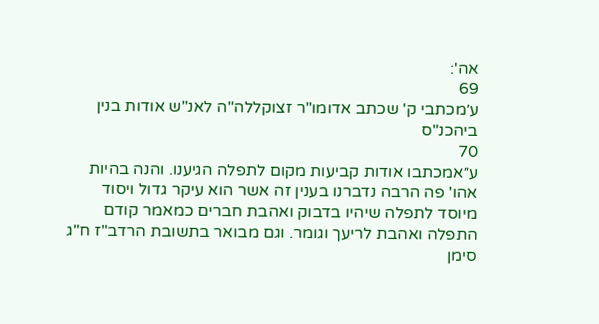אה':
69
ע׳מכתבי ק' שכתב אדומו"ר זצוקללה"ה לאנ"ש אודות בנין ביהכנ"ס
70
ע״אמכתבו אודות קביעות מקום לתפלה הגיענו. והנה בהיות אהו' פה הרבה נדברנו בענין זה אשר הוא עיקר גדול ויסוד מיוסד לתפלה שיהיו בדבוק ואהבת חברים כמאמר קודם התפלה ואהבת לריעך וגומר. וגם מבואר בתשובת הרדב"ז ח"ג סימן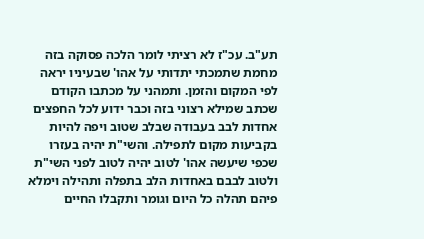תע"ב. עכ"ז לא רציתי לומר הלכה פסוקה בזה מחמת שתמכתי יתדותי על אהו' שבעיניו יראה לפי המקום והזמן. ותמהני על מכתבו הקודם שכתב שמילא רצוני בזה וכבר ידוע לכל החפצים אחדות לבב בעבודה שבלב שטוב ויפה להיות בקביעות מקום לתפילה. והשי"ת יהיה בעזרו שכפי שיעשה אהו' לטוב יהיה לטוב לפני השי"ת ולטוב לבבם באחדות הלב בתפלה ותהילה וימלא פיהם תהלה כל היום וגומר ותקבלו החיים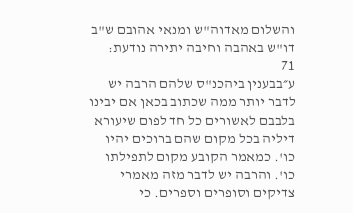והשלום מאדוה"ש ומנאי אהובם ש"ב דו"ש באהבה וחיבה יתירה נודעת:
71
ע״בבענין ביהכנ"ס שלהם הרבה יש לדבר יותר ממה שכתוב בכאן אם יבינו בלבבם לאשורים כל חד לפום שיעורא דיליה בכל מקום שהם ברוכים יהיו כו'. כמאמר הקובע מקום לתפילתו כו'. והרבה יש לדבר מזה מאמרי צדיקים וסופרים וספרים. כי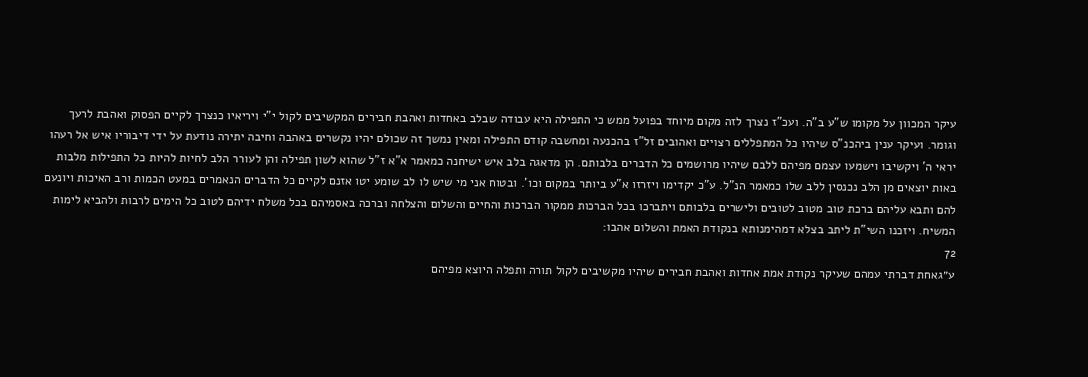עיקר המכוון על מקומו ש"ע ב"ה. ועכ"ז נצרך לזה מקום מיוחד בפועל ממש כי התפילה היא עבודה שבלב באחדות ואהבת חבירים המקשיבים לקול י"י ויריאיו כנצרך לקיים הפסוק ואהבת לרעך וגומר. ועיקר ענין ביהכנ"ס שיהיו כל המתפללים רצויים ואהובים זל"ז בהכנעה ומחשבה קודם התפילה ומאין נמשך זה שכולם יהיו נקשרים באהבה וחיבה יתירה נודעת על ידי דיבוריו איש אל רעהו יראי ה' ויקשיבו וישמעו עצמם מפיהם ללבם שיהיו מרושמים כל הדברים בלבותם. הן מדאגה בלב איש ישיחנה כמאמר א"א ז"ל שהוא לשון תפילה והן לעורר הלב לחיות להיות כל התפילות מלבות באות יוצאים מן הלב נכנסין ללב שלו כמאמר הנ"ל. ע"כ יקדימו ויזרזו א"ע ביותר במקום וכו'. ובטוח אני מי שיש לו לב שומע יטו אזנם לקיים כל הדברים הנאמרים במעט הכמות ורב האיכות ויונעם להם ותבא עליהם ברכת טוב מטוב לטובים ולישרים בלבותם ויתברכו בכל הברכות ממקור הברכות והחיים והשלום והצלחה וברכה באסמיהם בכל משלח ידיהם לטוב כל הימים לרבות ולהביא לימות המשיח. ויזכנו השי"ת ליתב בצלא דמהימנותא בנקודת האמת והשלום אהבו:
72
ע״גאחת דברתי עמהם שעיקר נקודת אמת אחדות ואהבת חבירים שיהיו מקשיבים לקול תורה ותפלה היוצא מפיהם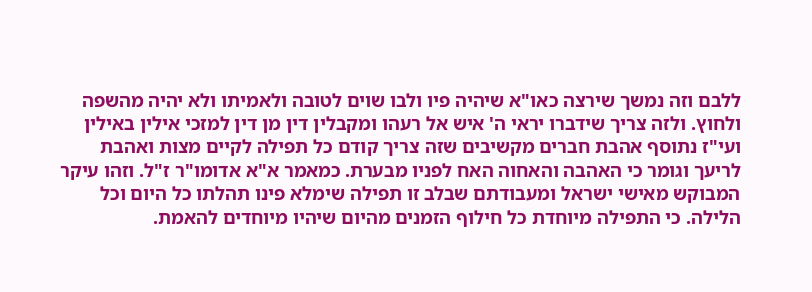ללבם וזה נמשך שירצה כאו"א שיהיה פיו ולבו שוים לטובה ולאמיתו ולא יהיה מהשפה ולחוץ. ולזה צריך שידברו יראי ה' איש אל רעהו ומקבלין דין מן דין למזכי אילין באילין ועי"ז נתוסף אהבת חברים מקשיבים שזה צריך קודם כל תפילה לקיים מצות ואהבת לריעך וגומר כי האהבה והאחוה האח לפניו מבערת. כמאמר א"א אדומו"ר ז"ל. וזהו עיקר המבוקש מאישי ישראל ומעבודתם שבלב זו תפילה שימלא פינו תהלתו כל היום וכל הלילה. כי התפילה מיוחדת כל חילוף הזמנים מהיום שיהיו מיוחדים להאמת.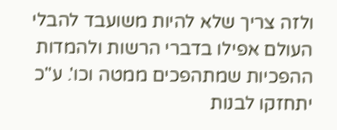ולזה צריך שלא להיות משועבד להבלי העולם אפילו בדברי הרשות ולהמדות ההפכיות שמתהפכים ממטה וכו'. ע"כ יתחזקו לבנות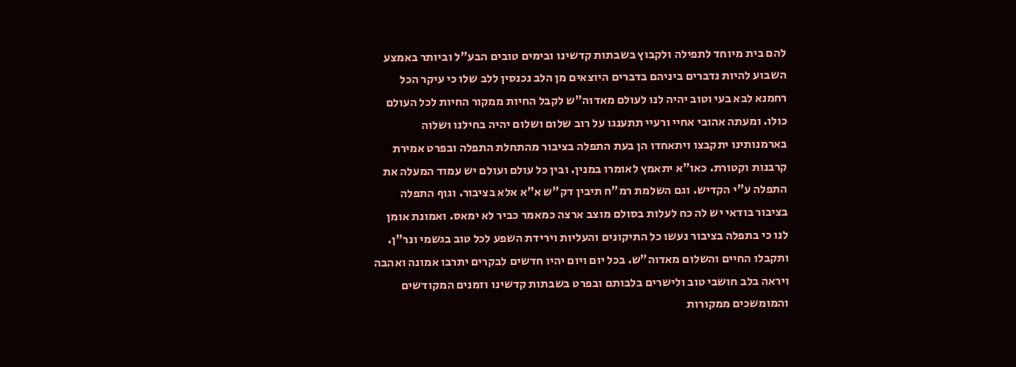להם בית מיוחד לתפילה ולקבוץ בשבתות קדשינו ובימים טובים הבע"ל וביותר באמצע השבוע להיות נדברים ביניהם בדברים היוצאים מן הלב נכנסין ללב שלו כי עיקר הכל רחמנא לבא בעי וטוב יהיה לנו לעולם מאדוה"ש לקבל החיות ממקור החיות לכל העולם כולו. ומעתה אהובי אחיי ורעיי תתענגו על רוב שלום ושלום יהיה בחילנו ושלוה בארמנותינו יתקבצו ויתאחדו הן בעת התפלה בציבור מהתחלת התפלה ובפרט אמירת קרבנות וקטורת. כאו"א יתאמץ לאומרו במנין. ובין כל עולם ועולם יש עמוד המעלה את התפלה ע"י הקדיש. וגם השלמת רמ"ח תיבין דק"ש א"א אלא בציבור. וגוף התפלה בציבור בודאי יש לה כח לעלות בסולם מוצב ארצה כמאמר כביר לא ימאס. ואמונת אומן לנו כי בתפלה בציבור נעשו כל התיקונים והעליות וירידת השפע לכל טוב בגשמי ונר"ן. ותקבלו החיים והשלום מאדוה"ש. בכל יום ויום יהיו חדשים לבקרים יתרבו אמונה ואהבה ויראה בלב חושבי טוב ולישרים בלבותם ובפרט בשבתות קדשינו וזמנים המקודשים והמומשכים ממקורות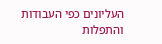העליונים כפי העבודות והתפלות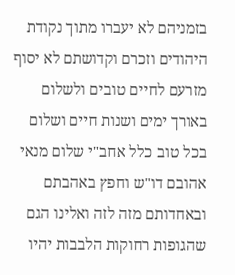בזמניהם לא יעברו מתוך נקודת היהודים וזכרם וקדושתם לא יסוף מזרעם לחיים טובים ולשלום באורך ימים ושנות חיים ושלום בכל טוב כלל אחב"י שלום מנאי אהובם דו"ש וחפץ באהבתם ובאחדותם מזה לזה ואלינו הגם שהגופות רחוקות הלבבות יהיו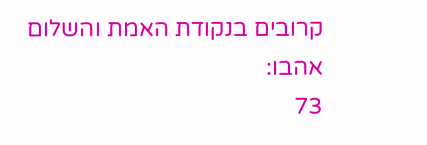קרובים בנקודת האמת והשלום אהבו:
73